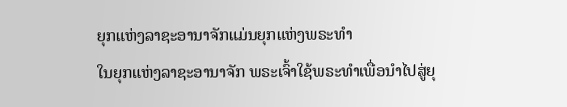ຍຸກແຫ່ງລາຊະອານາຈັກແມ່ນຍຸກແຫ່ງພຣະທໍາ
ໃນຍຸກແຫ່ງລາຊະອານາຈັກ ພຣະເຈົ້າໃຊ້ພຣະທໍາເພື່ອນໍາໄປສູ່ຍຸ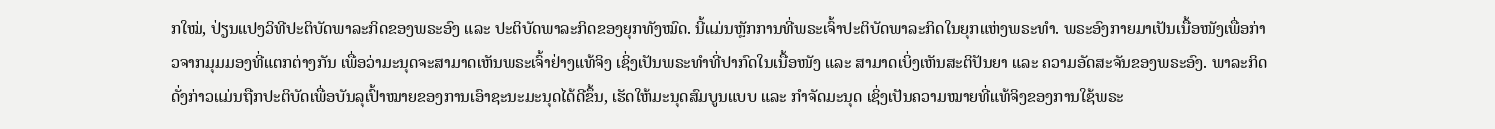ກໃໝ່, ປ່ຽນແປງວິທີປະຕິບັດພາລະກິດຂອງພຣະອົງ ແລະ ປະຕິບັດພາລະກິດຂອງຍຸກທັງໝົດ. ນີ້ແມ່ນຫຼັກການທີ່ພຣະເຈົ້າປະຕິບັດພາລະກິດໃນຍຸກແຫ່ງພຣະທໍາ. ພຣະອົງກາຍມາເປັນເນື້ອໜັງເພື່ອກ່າວຈາກມຸມມອງທີ່ແຕກຕ່າງກັນ ເພື່ອວ່າມະນຸດຈະສາມາດເຫັນພຣະເຈົ້າຢ່າງແທ້ຈິງ ເຊິ່ງເປັນພຣະທໍາທີ່ປາກົດໃນເນື້ອໜັງ ແລະ ສາມາດເບິ່ງເຫັນສະຕິປັນຍາ ແລະ ຄວາມອັດສະຈັນຂອງພຣະອົງ. ພາລະກິດດັ່ງກ່າວແມ່ນຖືກປະຕິບັດເພື່ອບັນລຸເປົ້າໝາຍຂອງການເອົາຊະນະມະນຸດໄດ້ດີຂຶ້ນ, ເຮັດໃຫ້ມະນຸດສົມບູນແບບ ແລະ ກໍາຈັດມະນຸດ ເຊິ່ງເປັນຄວາມໝາຍທີ່ແທ້ຈິງຂອງການໃຊ້ພຣະ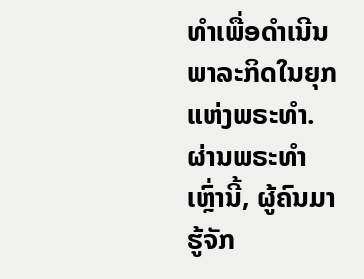ທໍາເພື່ອດໍາເນີນພາລະກິດໃນຍຸກແຫ່ງພຣະທໍາ. ຜ່ານພຣະທໍາເຫຼົ່ານີ້, ຜູ້ຄົນມາຮູ້ຈັກ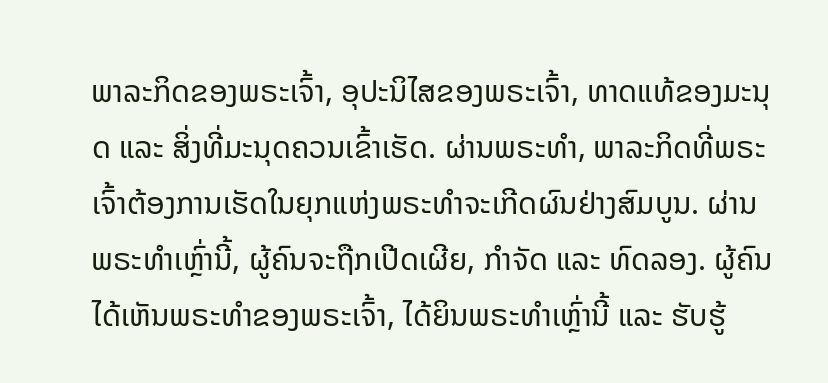ພາລະກິດຂອງພຣະເຈົ້າ, ອຸປະນິໄສຂອງພຣະເຈົ້າ, ທາດແທ້ຂອງມະນຸດ ແລະ ສິ່ງທີ່ມະນຸດຄວນເຂົ້າເຮັດ. ຜ່ານພຣະທໍາ, ພາລະກິດທີ່ພຣະເຈົ້າຕ້ອງການເຮັດໃນຍຸກແຫ່ງພຣະທໍາຈະເກີດຜົນຢ່າງສົມບູນ. ຜ່ານພຣະທໍາເຫຼົ່ານີ້, ຜູ້ຄົນຈະຖືກເປີດເຜີຍ, ກໍາຈັດ ແລະ ທົດລອງ. ຜູ້ຄົນໄດ້ເຫັນພຣະທໍາຂອງພຣະເຈົ້າ, ໄດ້ຍິນພຣະທໍາເຫຼົ່ານີ້ ແລະ ຮັບຮູ້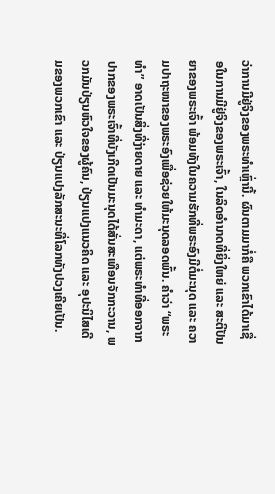ວ່າການມີຢູ່ຈິງຂອງພຣະທໍາເຫຼົ່ານີ້. ຜົນຕາມມາກໍ່ຄື ພວກເຂົາໄດ້ມາເຊື່ອໃນການມີຢູ່ຈິງຂອງພຣະເຈົ້າ, ໃນລິດອໍານາດທີ່ຍິ່ງໃຫຍ່ ແລະ ສະຕິປັນຍາຂອງພຣະເຈົ້າ ພ້ອມທັງໃນຄວາມຮັກທີ່ພຣະອົງມີຕໍ່ມະນຸດ ແລະ ຄວາມປາຖະໜາຂອງພຣະອົງເພື່ອຊ່ວຍໃຫ້ມະນຸດລອດພົ້ນ. ຄໍາວ່າ “ພຣະທໍາ” ອາດເປັນສິ່ງທີ່ງ່າຍດາຍ ແລະ ທໍາມະດາ, ແຕ່ພຣະທໍາທີ່ອອກຈາກປາກຂອງພຣະເຈົ້າທີ່ບັງເກີດເປັນມະນຸດໄດ້ສັ່ນສະເທືອນຈັກກະວານ, ພວກມັນປ່ຽນຫົວໃຈຂອງຜູ້ຄົນ, ປ່ຽນແປງແນວຄິດ ແລະ ອຸປະນິໄສເດີມຂອງພວກເຂົາ ແລະ ປ່ຽນແປງລັກສະນະທີ່ໂລກທັງປວງເຄີຍເປັນ.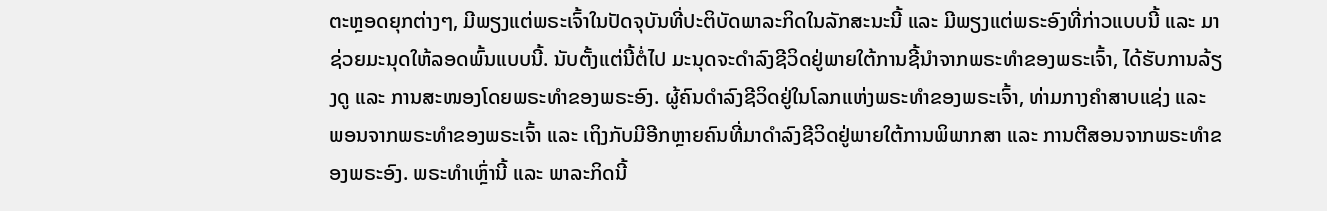ຕະຫຼອດຍຸກຕ່າງໆ, ມີພຽງແຕ່ພຣະເຈົ້າໃນປັດຈຸບັນທີ່ປະຕິບັດພາລະກິດໃນລັກສະນະນີ້ ແລະ ມີພຽງແຕ່ພຣະອົງທີ່ກ່າວແບບນີ້ ແລະ ມາຊ່ວຍມະນຸດໃຫ້ລອດພົ້ນແບບນີ້. ນັບຕັ້ງແຕ່ນີ້ຕໍ່ໄປ ມະນຸດຈະດໍາລົງຊີວິດຢູ່ພາຍໃຕ້ການຊີ້ນໍາຈາກພຣະທໍາຂອງພຣະເຈົ້າ, ໄດ້ຮັບການລ້ຽງດູ ແລະ ການສະໜອງໂດຍພຣະທຳຂອງພຣະອົງ. ຜູ້ຄົນດຳລົງຊີວິດຢູ່ໃນໂລກແຫ່ງພຣະທຳຂອງພຣະເຈົ້າ, ທ່າມກາງຄໍາສາບແຊ່ງ ແລະ ພອນຈາກພຣະທໍາຂອງພຣະເຈົ້າ ແລະ ເຖິງກັບມີອີກຫຼາຍຄົນທີ່ມາດໍາລົງຊີວິດຢູ່ພາຍໃຕ້ການພິພາກສາ ແລະ ການຕີສອນຈາກພຣະທໍາຂອງພຣະອົງ. ພຣະທໍາເຫຼົ່ານີ້ ແລະ ພາລະກິດນີ້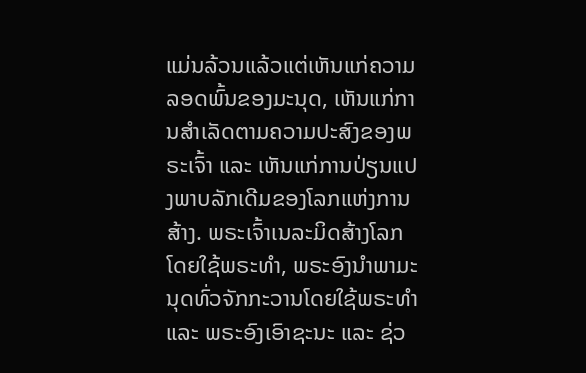ແມ່ນລ້ວນແລ້ວແຕ່ເຫັນແກ່ຄວາມລອດພົ້ນຂອງມະນຸດ, ເຫັນແກ່ການສຳເລັດຕາມຄວາມປະສົງຂອງພຣະເຈົ້າ ແລະ ເຫັນແກ່ການປ່ຽນແປງພາບລັກເດີມຂອງໂລກແຫ່ງການສ້າງ. ພຣະເຈົ້າເນລະມິດສ້າງໂລກໂດຍໃຊ້ພຣະທໍາ, ພຣະອົງນໍາພາມະນຸດທົ່ວຈັກກະວານໂດຍໃຊ້ພຣະທໍາ ແລະ ພຣະອົງເອົາຊະນະ ແລະ ຊ່ວ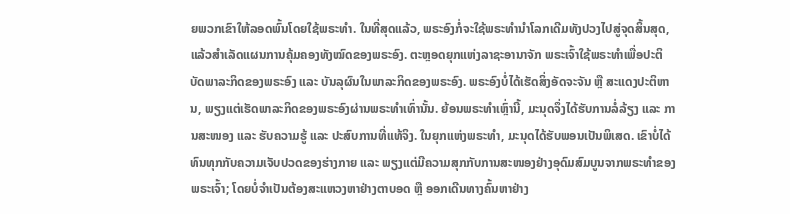ຍພວກເຂົາໃຫ້ລອດພົ້ນໂດຍໃຊ້ພຣະທໍາ. ໃນທີ່ສຸດແລ້ວ, ພຣະອົງກໍ່ຈະໃຊ້ພຣະທໍານໍາໂລກເດີມທັງປວງໄປສູ່ຈຸດສິ້ນສຸດ, ແລ້ວສຳເລັດແຜນການຄຸ້ມຄອງທັງໝົດຂອງພຣະອົງ. ຕະຫຼອດຍຸກແຫ່ງລາຊະອານາຈັກ ພຣະເຈົ້າໃຊ້ພຣະທໍາເພື່ອປະຕິບັດພາລະກິດຂອງພຣະອົງ ແລະ ບັນລຸຜົນໃນພາລະກິດຂອງພຣະອົງ. ພຣະອົງບໍ່ໄດ້ເຮັດສິ່ງອັດຈະຈັນ ຫຼື ສະແດງປະຕິຫານ, ພຽງແຕ່ເຮັດພາລະກິດຂອງພຣະອົງຜ່ານພຣະທໍາເທົ່ານັ້ນ. ຍ້ອນພຣະທໍາເຫຼົ່ານີ້, ມະນຸດຈຶ່ງໄດ້ຮັບການລໍ່ລ້ຽງ ແລະ ການສະໜອງ ແລະ ຮັບຄວາມຮູ້ ແລະ ປະສົບການທີ່ແທ້ຈິງ. ໃນຍຸກແຫ່ງພຣະທຳ, ມະນຸດໄດ້ຮັບພອນເປັນພິເສດ. ເຂົາບໍ່ໄດ້ທົນທຸກກັບຄວາມເຈັບປວດຂອງຮ່າງກາຍ ແລະ ພຽງແຕ່ມີຄວາມສຸກກັບການສະໜອງຢ່າງອຸດົມສົມບູນຈາກພຣະທໍາຂອງພຣະເຈົ້າ; ໂດຍບໍ່ຈໍາເປັນຕ້ອງສະແຫວງຫາຢ່າງຕາບອດ ຫຼື ອອກເດີນທາງຄົ້ນຫາຢ່າງ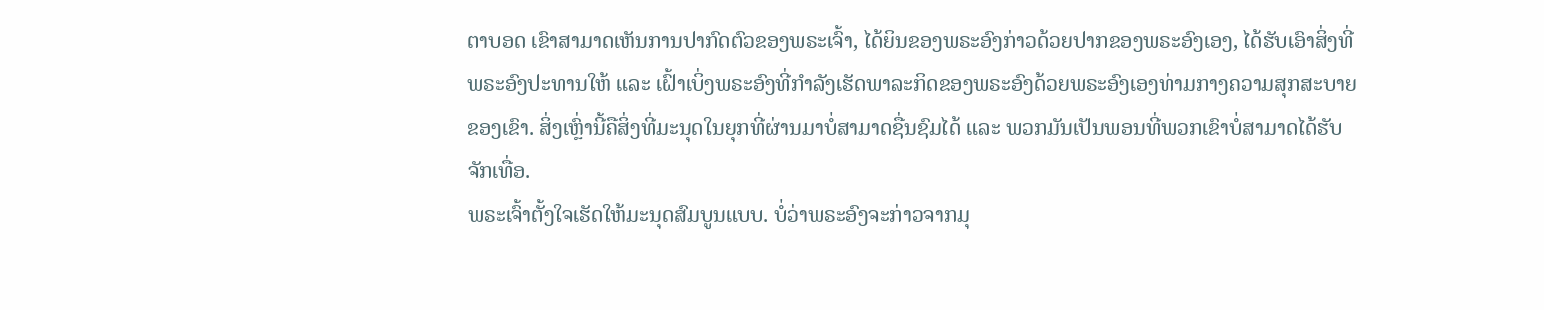ຕາບອດ ເຂົາສາມາດເຫັນການປາກົດຕົວຂອງພຣະເຈົ້າ, ໄດ້ຍິນຂອງພຣະອົງກ່າວດ້ວຍປາກຂອງພຣະອົງເອງ, ໄດ້ຮັບເອົາສິ່ງທີ່ພຣະອົງປະທານໃຫ້ ແລະ ເຝົ້າເບິ່ງພຣະອົງທີ່ກຳລັງເຮັດພາລະກິດຂອງພຣະອົງດ້ວຍພຣະອົງເອງທ່າມກາງຄວາມສຸກສະບາຍຂອງເຂົາ. ສິ່ງເຫຼົ່ານີ້ຄືສິ່ງທີ່ມະນຸດໃນຍຸກທີ່ຜ່ານມາບໍ່ສາມາດຊື່ນຊົມໄດ້ ແລະ ພວກມັນເປັນພອນທີ່ພວກເຂົາບໍ່ສາມາດໄດ້ຮັບຈັກເທື່ອ.
ພຣະເຈົ້າຕັ້ງໃຈເຮັດໃຫ້ມະນຸດສົມບູນແບບ. ບໍ່ວ່າພຣະອົງຈະກ່າວຈາກມຸ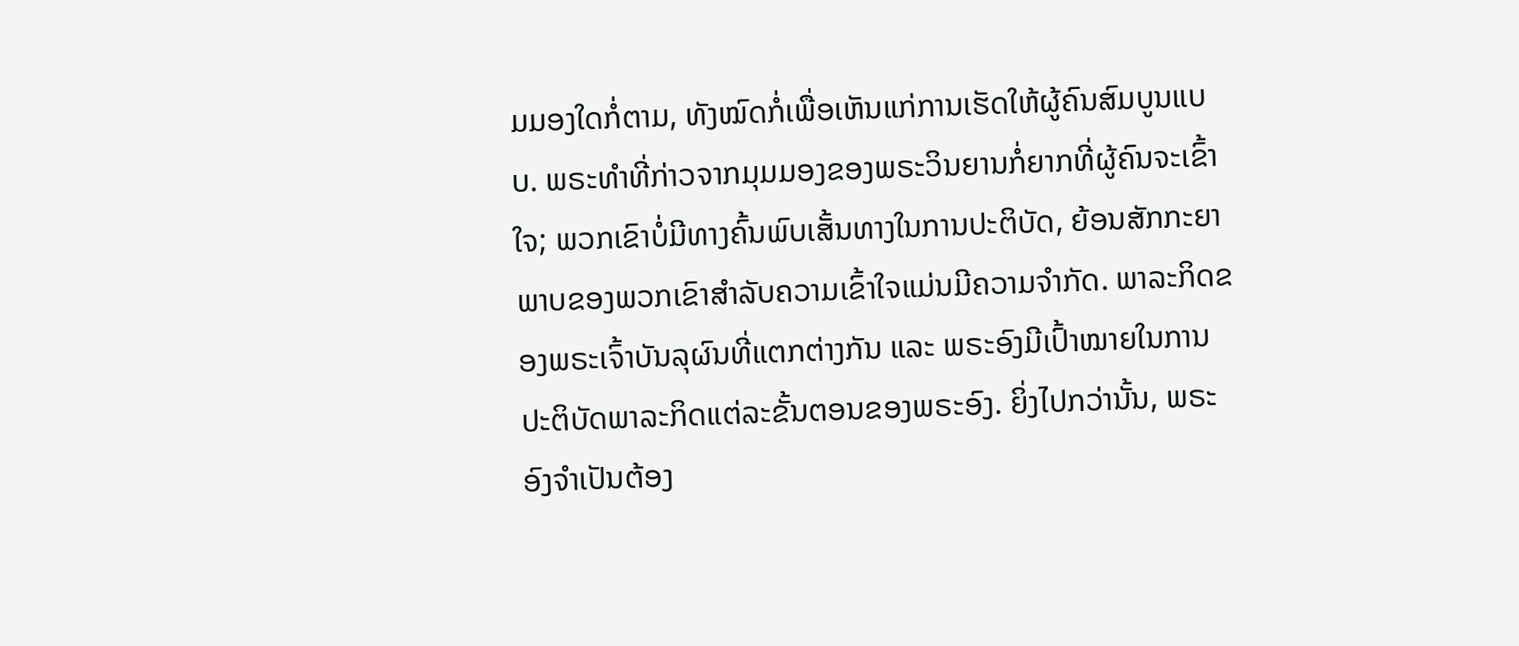ມມອງໃດກໍ່ຕາມ, ທັງໝົດກໍ່ເພື່ອເຫັນແກ່ການເຮັດໃຫ້ຜູ້ຄົນສົມບູນແບບ. ພຣະທໍາທີ່ກ່າວຈາກມຸມມອງຂອງພຣະວິນຍານກໍ່ຍາກທີ່ຜູ້ຄົນຈະເຂົ້າໃຈ; ພວກເຂົາບໍ່ມີທາງຄົ້ນພົບເສັ້ນທາງໃນການປະຕິບັດ, ຍ້ອນສັກກະຍາພາບຂອງພວກເຂົາສຳລັບຄວາມເຂົ້າໃຈແມ່ນມີຄວາມຈໍາກັດ. ພາລະກິດຂອງພຣະເຈົ້າບັນລຸຜົນທີ່ແຕກຕ່າງກັນ ແລະ ພຣະອົງມີເປົ້າໝາຍໃນການປະຕິບັດພາລະກິດແຕ່ລະຂັ້ນຕອນຂອງພຣະອົງ. ຍິ່ງໄປກວ່ານັ້ນ, ພຣະອົງຈໍາເປັນຕ້ອງ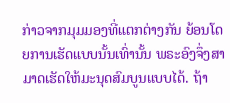ກ່າວຈາກມຸມມອງທີ່ແຕກຕ່າງກັນ ຍ້ອນໂດຍການເຮັດແບບນັ້ນເທົ່ານັ້ນ ພຣະອົງຈຶ່ງສາມາດເຮັດໃຫ້ມະນຸດສົມບູນແບບໄດ້. ຖ້າ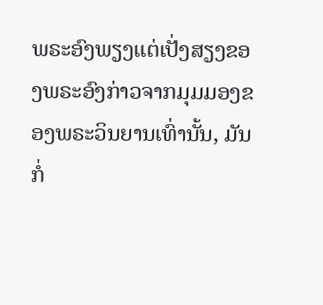ພຣະອົງພຽງແຕ່ເປັ່ງສຽງຂອງພຣະອົງກ່າວຈາກມຸມມອງຂອງພຣະວິນຍານເທົ່ານັ້ນ, ມັນກໍ່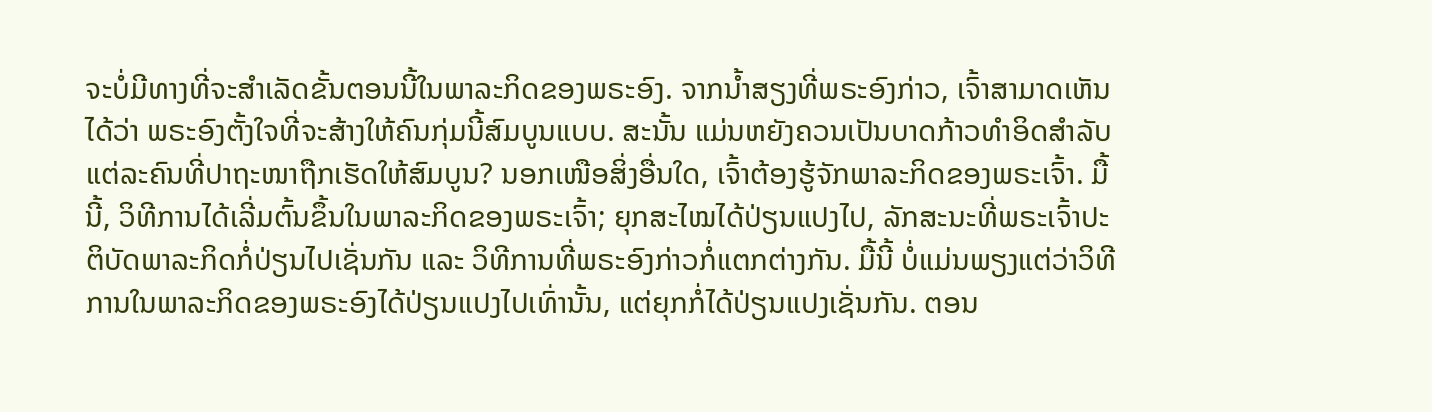ຈະບໍ່ມີທາງທີ່ຈະສຳເລັດຂັ້ນຕອນນີ້ໃນພາລະກິດຂອງພຣະອົງ. ຈາກນໍ້າສຽງທີ່ພຣະອົງກ່າວ, ເຈົ້າສາມາດເຫັນໄດ້ວ່າ ພຣະອົງຕັ້ງໃຈທີ່ຈະສ້າງໃຫ້ຄົນກຸ່ມນີ້ສົມບູນແບບ. ສະນັ້ນ ແມ່ນຫຍັງຄວນເປັນບາດກ້າວທຳອິດສຳລັບແຕ່ລະຄົນທີ່ປາຖະໜາຖືກເຮັດໃຫ້ສົມບູນ? ນອກເໜືອສິ່ງອື່ນໃດ, ເຈົ້າຕ້ອງຮູ້ຈັກພາລະກິດຂອງພຣະເຈົ້າ. ມື້ນີ້, ວິທີການໄດ້ເລີ່ມຕົ້ນຂຶ້ນໃນພາລະກິດຂອງພຣະເຈົ້າ; ຍຸກສະໄໝໄດ້ປ່ຽນແປງໄປ, ລັກສະນະທີ່ພຣະເຈົ້າປະຕິບັດພາລະກິດກໍ່ປ່ຽນໄປເຊັ່ນກັນ ແລະ ວິທີການທີ່ພຣະອົງກ່າວກໍ່ແຕກຕ່າງກັນ. ມື້ນີ້ ບໍ່ແມ່ນພຽງແຕ່ວ່າວິທີການໃນພາລະກິດຂອງພຣະອົງໄດ້ປ່ຽນແປງໄປເທົ່ານັ້ນ, ແຕ່ຍຸກກໍ່ໄດ້ປ່ຽນແປງເຊັ່ນກັນ. ຕອນ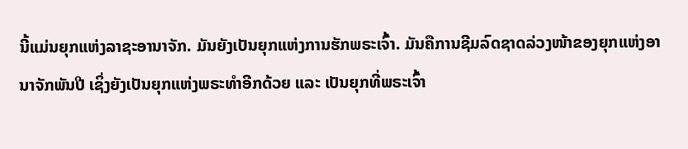ນີ້ແມ່ນຍຸກແຫ່ງລາຊະອານາຈັກ. ມັນຍັງເປັນຍຸກແຫ່ງການຮັກພຣະເຈົ້າ. ມັນຄືການຊີມລົດຊາດລ່ວງໜ້າຂອງຍຸກແຫ່ງອານາຈັກພັນປີ ເຊິ່ງຍັງເປັນຍຸກແຫ່ງພຣະທໍາອີກດ້ວຍ ແລະ ເປັນຍຸກທີ່ພຣະເຈົ້າ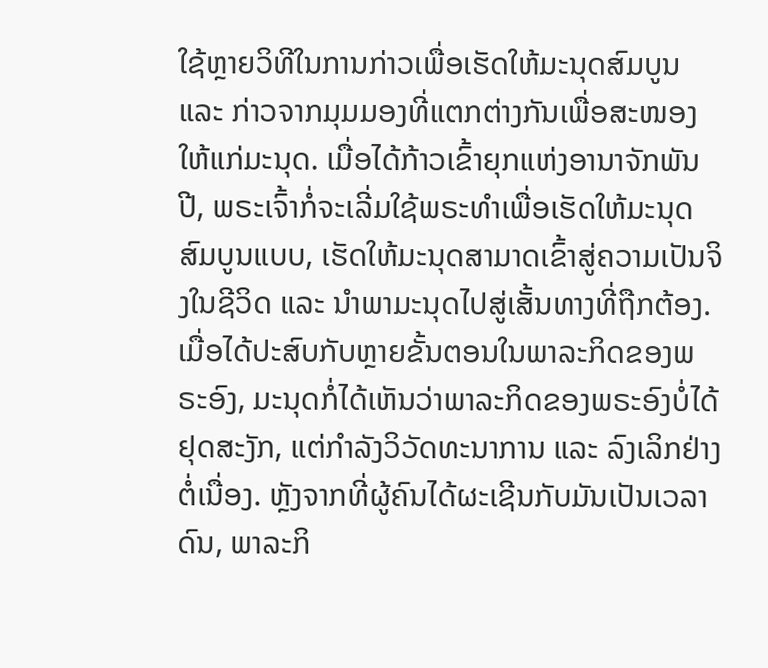ໃຊ້ຫຼາຍວິທີໃນການກ່າວເພື່ອເຮັດໃຫ້ມະນຸດສົມບູນ ແລະ ກ່າວຈາກມຸມມອງທີ່ແຕກຕ່າງກັນເພື່ອສະໜອງໃຫ້ແກ່ມະນຸດ. ເມື່ອໄດ້ກ້າວເຂົ້າຍຸກແຫ່ງອານາຈັກພັນປີ, ພຣະເຈົ້າກໍ່ຈະເລີ່ມໃຊ້ພຣະທໍາເພື່ອເຮັດໃຫ້ມະນຸດສົມບູນແບບ, ເຮັດໃຫ້ມະນຸດສາມາດເຂົ້າສູ່ຄວາມເປັນຈິງໃນຊີວິດ ແລະ ນໍາພາມະນຸດໄປສູ່ເສັ້ນທາງທີ່ຖືກຕ້ອງ. ເມື່ອໄດ້ປະສົບກັບຫຼາຍຂັ້ນຕອນໃນພາລະກິດຂອງພຣະອົງ, ມະນຸດກໍ່ໄດ້ເຫັນວ່າພາລະກິດຂອງພຣະອົງບໍ່ໄດ້ຢຸດສະງັກ, ແຕ່ກຳລັງວິວັດທະນາການ ແລະ ລົງເລິກຢ່າງຕໍ່ເນື່ອງ. ຫຼັງຈາກທີ່ຜູ້ຄົນໄດ້ຜະເຊີນກັບມັນເປັນເວລາດົນ, ພາລະກິ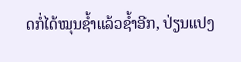ດກໍ່ໄດ້ໝຸນຊໍ້າແລ້ວຊໍ້າອີກ, ປ່ຽນແປງ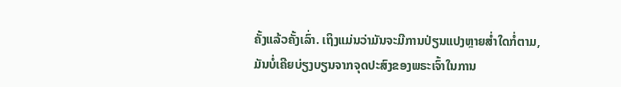ຄັ້ງແລ້ວຄັ້ງເລົ່າ. ເຖິງແມ່ນວ່າມັນຈະມີການປ່ຽນແປງຫຼາຍສໍ່າໃດກໍ່ຕາມ, ມັນບໍ່ເຄີຍບ່ຽງບຽນຈາກຈຸດປະສົງຂອງພຣະເຈົ້າໃນການ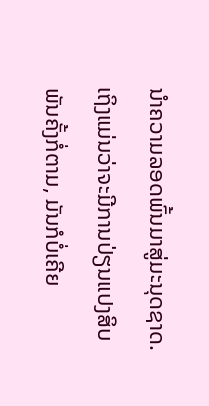ນໍາຄວາມລອດພົ້ນມາສູ່ມະນຸດຊາດ. ເຖິງແມ່ນວ່າຈະມີການປ່ຽນແປງສິບພັນຄັ້ງກໍ່ຕາມ, ມັນກໍບໍ່ເຄີຍ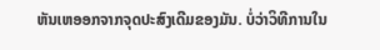ຫັນເຫອອກຈາກຈຸດປະສົງເດີມຂອງມັນ. ບໍ່ວ່າວິທີການໃນ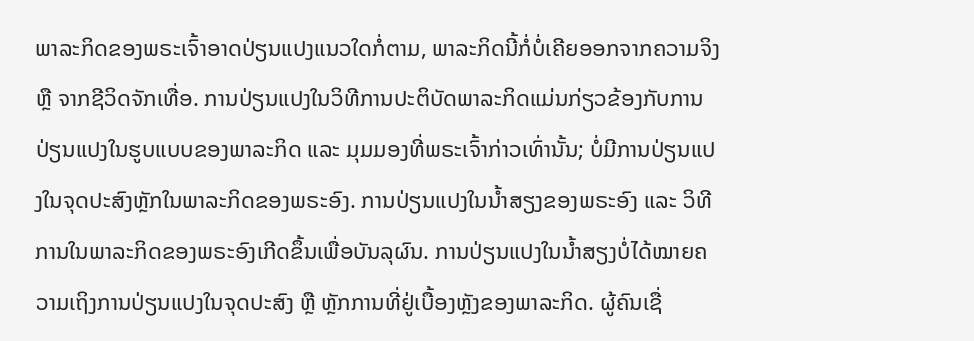ພາລະກິດຂອງພຣະເຈົ້າອາດປ່ຽນແປງແນວໃດກໍ່ຕາມ, ພາລະກິດນີ້ກໍ່ບໍ່ເຄີຍອອກຈາກຄວາມຈິງ ຫຼື ຈາກຊີວິດຈັກເທື່ອ. ການປ່ຽນແປງໃນວິທີການປະຕິບັດພາລະກິດແມ່ນກ່ຽວຂ້ອງກັບການປ່ຽນແປງໃນຮູບແບບຂອງພາລະກິດ ແລະ ມຸມມອງທີ່ພຣະເຈົ້າກ່າວເທົ່ານັ້ນ; ບໍ່ມີການປ່ຽນແປງໃນຈຸດປະສົງຫຼັກໃນພາລະກິດຂອງພຣະອົງ. ການປ່ຽນແປງໃນນໍ້າສຽງຂອງພຣະອົງ ແລະ ວິທີການໃນພາລະກິດຂອງພຣະອົງເກີດຂຶ້ນເພື່ອບັນລຸຜົນ. ການປ່ຽນແປງໃນນໍ້າສຽງບໍ່ໄດ້ໝາຍຄວາມເຖິງການປ່ຽນແປງໃນຈຸດປະສົງ ຫຼື ຫຼັກການທີ່ຢູ່ເບື້ອງຫຼັງຂອງພາລະກິດ. ຜູ້ຄົນເຊື່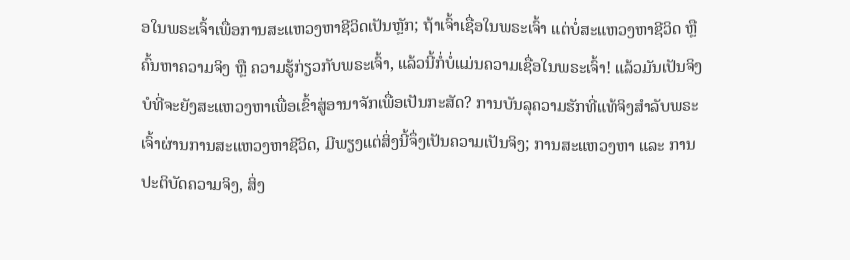ອໃນພຣະເຈົ້າເພື່ອການສະແຫວງຫາຊີວິດເປັນຫຼັກ; ຖ້າເຈົ້າເຊື່ອໃນພຣະເຈົ້າ ແຕ່ບໍ່ສະແຫວງຫາຊີວິດ ຫຼື ຄົ້ນຫາຄວາມຈິງ ຫຼື ຄວາມຮູ້ກ່ຽວກັບພຣະເຈົ້າ, ແລ້ວນີ້ກໍ່ບໍ່ແມ່ນຄວາມເຊື່ອໃນພຣະເຈົ້າ! ແລ້ວມັນເປັນຈິງບໍທີ່ຈະຍັງສະແຫວງຫາເພື່ອເຂົ້າສູ່ອານາຈັກເພື່ອເປັນກະສັດ? ການບັນລຸຄວາມຮັກທີ່ແທ້ຈິງສຳລັບພຣະເຈົ້າຜ່ານການສະແຫວງຫາຊີວິດ, ມີພຽງແຕ່ສິ່ງນີ້ຈຶ່ງເປັນຄວາມເປັນຈິງ; ການສະແຫວງຫາ ແລະ ການປະຕິບັດຄວາມຈິງ, ສິ່ງ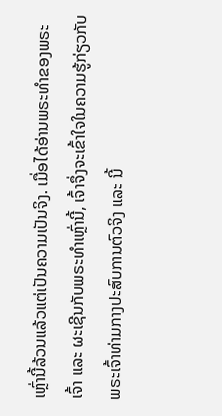ເຫຼົ່ານີ້ລ້ວນແລ້ວແຕ່ເປັນຄວາມເປັນຈິງ. ເມື່ອໄດ້ອ່ານພຣະທໍາຂອງພຣະເຈົ້າ ແລະ ຜະເຊີນກັບພຣະທຳເຫຼົ່ານີ້, ເຈົ້າຈຶ່ງຈະເຂົ້າໃຈໃນຄວາມຮູ້ກ່ຽວກັບພຣະເຈົ້າທ່າມກາງປະສົບການຕົວຈິງ ແລະ ນີ້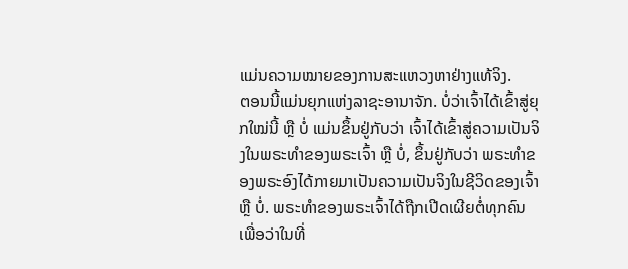ແມ່ນຄວາມໝາຍຂອງການສະແຫວງຫາຢ່າງແທ້ຈິງ.
ຕອນນີ້ແມ່ນຍຸກແຫ່ງລາຊະອານາຈັກ. ບໍ່ວ່າເຈົ້າໄດ້ເຂົ້າສູ່ຍຸກໃໝ່ນີ້ ຫຼື ບໍ່ ແມ່ນຂຶ້ນຢູ່ກັບວ່າ ເຈົ້າໄດ້ເຂົ້າສູ່ຄວາມເປັນຈິງໃນພຣະທໍາຂອງພຣະເຈົ້າ ຫຼື ບໍ່, ຂຶ້ນຢູ່ກັບວ່າ ພຣະທໍາຂອງພຣະອົງໄດ້ກາຍມາເປັນຄວາມເປັນຈິງໃນຊີວິດຂອງເຈົ້າ ຫຼື ບໍ່. ພຣະທໍາຂອງພຣະເຈົ້າໄດ້ຖືກເປີດເຜີຍຕໍ່ທຸກຄົນ ເພື່ອວ່າໃນທີ່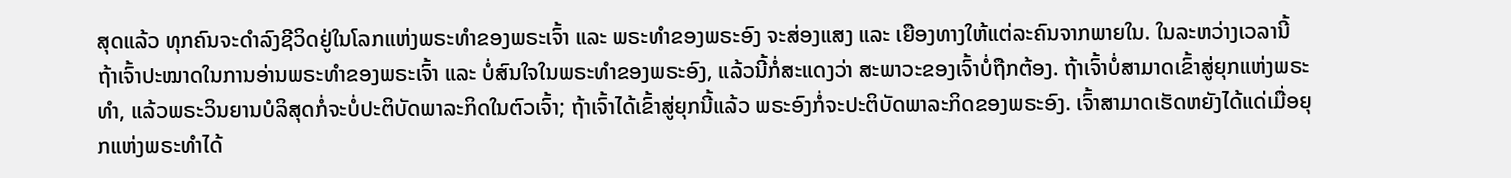ສຸດແລ້ວ ທຸກຄົນຈະດໍາລົງຊີວິດຢູ່ໃນໂລກແຫ່ງພຣະທໍາຂອງພຣະເຈົ້າ ແລະ ພຣະທໍາຂອງພຣະອົງ ຈະສ່ອງແສງ ແລະ ເຍືອງທາງໃຫ້ແຕ່ລະຄົນຈາກພາຍໃນ. ໃນລະຫວ່າງເວລານີ້ ຖ້າເຈົ້າປະໝາດໃນການອ່ານພຣະທໍາຂອງພຣະເຈົ້າ ແລະ ບໍ່ສົນໃຈໃນພຣະທໍາຂອງພຣະອົງ, ແລ້ວນີ້ກໍ່ສະແດງວ່າ ສະພາວະຂອງເຈົ້າບໍ່ຖືກຕ້ອງ. ຖ້າເຈົ້າບໍ່ສາມາດເຂົ້າສູ່ຍຸກແຫ່ງພຣະທໍາ, ແລ້ວພຣະວິນຍານບໍລິສຸດກໍ່ຈະບໍ່ປະຕິບັດພາລະກິດໃນຕົວເຈົ້າ; ຖ້າເຈົ້າໄດ້ເຂົ້າສູ່ຍຸກນີ້ແລ້ວ ພຣະອົງກໍ່ຈະປະຕິບັດພາລະກິດຂອງພຣະອົງ. ເຈົ້າສາມາດເຮັດຫຍັງໄດ້ແດ່ເມື່ອຍຸກແຫ່ງພຣະທໍາໄດ້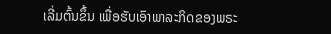ເລີ່ມຕົ້ນຂຶ້ນ ເພື່ອຮັບເອົາພາລະກິດຂອງພຣະ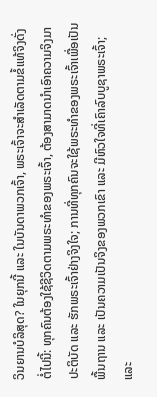ວິນຍານບໍລິສຸດ? ໃນຍຸກນີ້ ແລະ ໃນບັນດາພວກເຈົ້າ, ພຣະເຈົ້າຈະສຳເລັດຕາມຂໍ້ແທ້ຈິງດັ່ງຕໍ່ໄປນີ້: ທຸກຄົນຕ້ອງໃຊ້ຊີວິດຕາມພຣະທໍາຂອງພຣະເຈົ້າ, ຕ້ອງສາມາດນໍາເອົາຄວາມຈິງມາປະຕິບັດ ແລະ ຮັກພຣະເຈົ້າຢ່າງຈິງໃຈ; ການທີ່ທຸກຄົນຈະໃຊ້ພຣະທໍາຂອງພຣະເຈົ້າເພື່ອເປັນພື້ນຖານ ແລະ ເປັນຄວາມເປັນຈິງຂອງພວກເຂົາ ແລະ ມີຫົວໃຈທີ່ເຄົາລົບບູຊາພຣະເຈົ້າ; ແລະ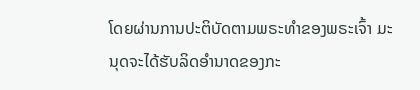ໂດຍຜ່ານການປະຕິບັດຕາມພຣະທໍາຂອງພຣະເຈົ້າ ມະນຸດຈະໄດ້ຮັບລິດອໍານາດຂອງກະ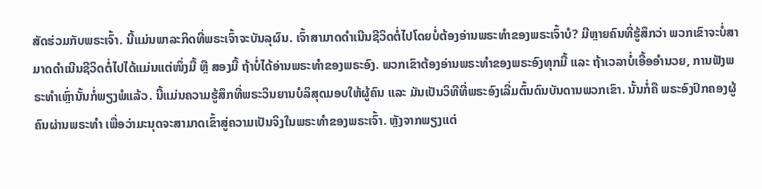ສັດຮ່ວມກັບພຣະເຈົ້າ. ນີ້ແມ່ນພາລະກິດທີ່ພຣະເຈົ້າຈະບັນລຸຜົນ. ເຈົ້າສາມາດດຳເນີນຊີວິດຕໍ່ໄປໂດຍບໍ່ຕ້ອງອ່ານພຣະທໍາຂອງພຣະເຈົ້າບໍ? ມີຫຼາຍຄົນທີ່ຮູ້ສຶກວ່າ ພວກເຂົາຈະບໍ່ສາມາດດຳເນີນຊີວິດຕໍ່ໄປໄດ້ແມ່ນແຕ່ໜຶ່ງມື້ ຫຼື ສອງມື້ ຖ້າບໍ່ໄດ້ອ່ານພຣະທຳຂອງພຣະອົງ. ພວກເຂົາຕ້ອງອ່ານພຣະທໍາຂອງພຣະອົງທຸກມື້ ແລະ ຖ້າເວລາບໍ່ເອື້ອອຳນວຍ, ການຟັງພຣະທຳເຫຼົ່ານັ້ນກໍ່ພຽງພໍແລ້ວ. ນີ້ແມ່ນຄວາມຮູ້ສຶກທີ່ພຣະວິນຍານບໍລິສຸດມອບໃຫ້ຜູ້ຄົນ ແລະ ມັນເປັນວິທີທີ່ພຣະອົງເລີ່ມຕົ້ນດົນບັນດານພວກເຂົາ. ນັ້ນກໍ່ຄື ພຣະອົງປົກຄອງຜູ້ຄົນຜ່ານພຣະທໍາ ເພື່ອວ່າມະນຸດຈະສາມາດເຂົ້າສູ່ຄວາມເປັນຈິງໃນພຣະທໍາຂອງພຣະເຈົ້າ. ຫຼັງຈາກພຽງແຕ່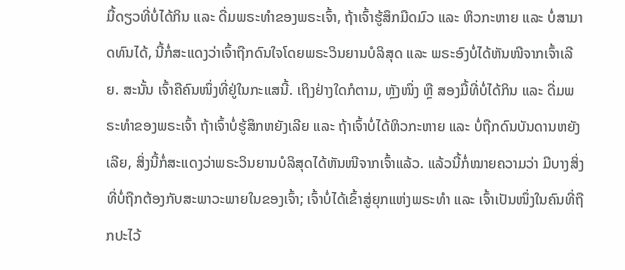ມື້ດຽວທີ່ບໍ່ໄດ້ກິນ ແລະ ດື່ມພຣະທໍາຂອງພຣະເຈົ້າ, ຖ້າເຈົ້າຮູ້ສຶກມືດມົວ ແລະ ຫິວກະຫາຍ ແລະ ບໍ່ສາມາດທົນໄດ້, ນີ້ກໍ່ສະແດງວ່າເຈົ້າຖືກດົນໃຈໂດຍພຣະວິນຍານບໍລິສຸດ ແລະ ພຣະອົງບໍ່ໄດ້ຫັນໜີຈາກເຈົ້າເລີຍ. ສະນັ້ນ ເຈົ້າຄືຄົນໜຶ່ງທີ່ຢູ່ໃນກະແສນີ້. ເຖິງຢ່າງໃດກໍຕາມ, ຫຼັງໜຶ່ງ ຫຼື ສອງມື້ທີ່ບໍ່ໄດ້ກິນ ແລະ ດື່ມພຣະທໍາຂອງພຣະເຈົ້າ ຖ້າເຈົ້າບໍ່ຮູ້ສຶກຫຍັງເລີຍ ແລະ ຖ້າເຈົ້າບໍ່ໄດ້ຫິວກະຫາຍ ແລະ ບໍ່ຖືກດົນບັນດານຫຍັງເລີຍ, ສິ່ງນີ້ກໍ່ສະແດງວ່າພຣະວິນຍານບໍລິສຸດໄດ້ຫັນໜີຈາກເຈົ້າແລ້ວ. ແລ້ວນີ້ກໍ່ໝາຍຄວາມວ່າ ມີບາງສິ່ງທີ່ບໍ່ຖືກຕ້ອງກັບສະພາວະພາຍໃນຂອງເຈົ້າ; ເຈົ້າບໍ່ໄດ້ເຂົ້າສູ່ຍຸກແຫ່ງພຣະທໍາ ແລະ ເຈົ້າເປັນໜຶ່ງໃນຄົນທີ່ຖືກປະໄວ້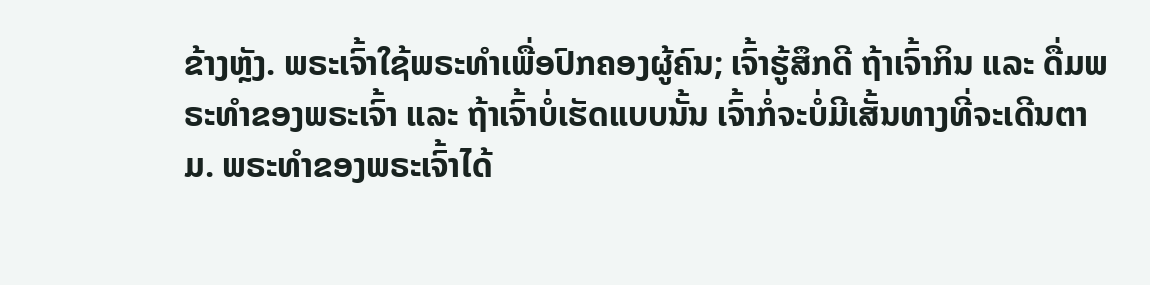ຂ້າງຫຼັງ. ພຣະເຈົ້າໃຊ້ພຣະທໍາເພື່ອປົກຄອງຜູ້ຄົນ; ເຈົ້າຮູ້ສຶກດີ ຖ້າເຈົ້າກິນ ແລະ ດື່ມພຣະທໍາຂອງພຣະເຈົ້າ ແລະ ຖ້າເຈົ້າບໍ່ເຮັດແບບນັ້ນ ເຈົ້າກໍ່ຈະບໍ່ມີເສັ້ນທາງທີ່ຈະເດີນຕາມ. ພຣະທໍາຂອງພຣະເຈົ້າໄດ້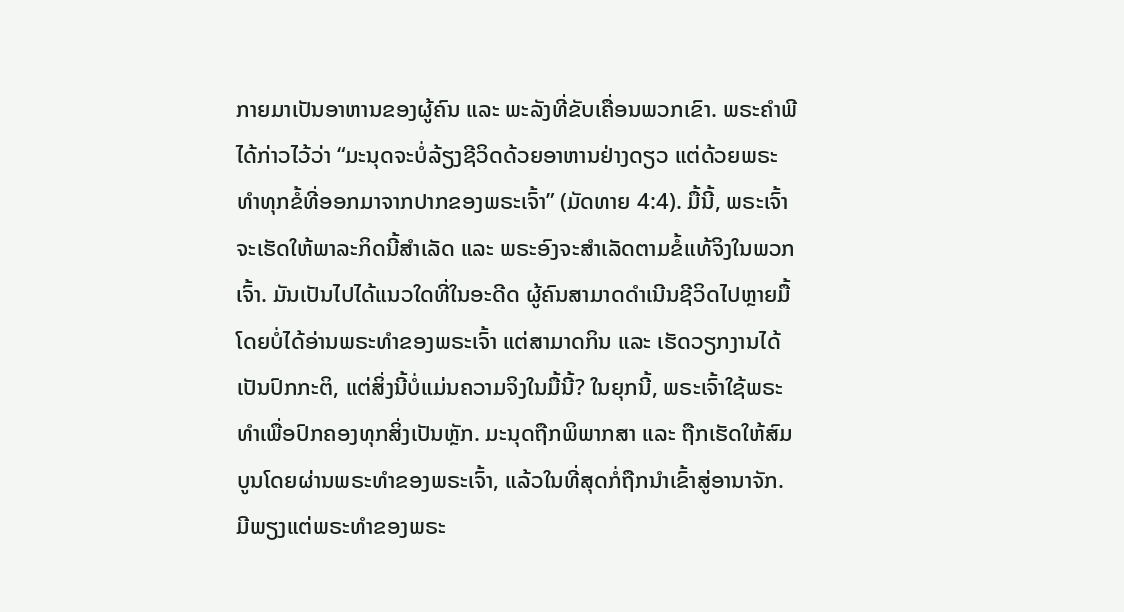ກາຍມາເປັນອາຫານຂອງຜູ້ຄົນ ແລະ ພະລັງທີ່ຂັບເຄື່ອນພວກເຂົາ. ພຣະຄໍາພີໄດ້ກ່າວໄວ້ວ່າ “ມະນຸດຈະບໍ່ລ້ຽງຊີວິດດ້ວຍອາຫານຢ່າງດຽວ ແຕ່ດ້ວຍພຣະທຳທຸກຂໍ້ທີ່ອອກມາຈາກປາກຂອງພຣະເຈົ້າ” (ມັດທາຍ 4:4). ມື້ນີ້, ພຣະເຈົ້າຈະເຮັດໃຫ້ພາລະກິດນີ້ສໍາເລັດ ແລະ ພຣະອົງຈະສຳເລັດຕາມຂໍ້ແທ້ຈິງໃນພວກເຈົ້າ. ມັນເປັນໄປໄດ້ແນວໃດທີ່ໃນອະດີດ ຜູ້ຄົນສາມາດດໍາເນີນຊີວິດໄປຫຼາຍມື້ໂດຍບໍ່ໄດ້ອ່ານພຣະທຳຂອງພຣະເຈົ້າ ແຕ່ສາມາດກິນ ແລະ ເຮັດວຽກງານໄດ້ເປັນປົກກະຕິ, ແຕ່ສິ່ງນີ້ບໍ່ແມ່ນຄວາມຈິງໃນມື້ນີ້? ໃນຍຸກນີ້, ພຣະເຈົ້າໃຊ້ພຣະທໍາເພື່ອປົກຄອງທຸກສິ່ງເປັນຫຼັກ. ມະນຸດຖືກພິພາກສາ ແລະ ຖືກເຮັດໃຫ້ສົມບູນໂດຍຜ່ານພຣະທໍາຂອງພຣະເຈົ້າ, ແລ້ວໃນທີ່ສຸດກໍ່ຖືກນໍາເຂົ້າສູ່ອານາຈັກ. ມີພຽງແຕ່ພຣະທໍາຂອງພຣະ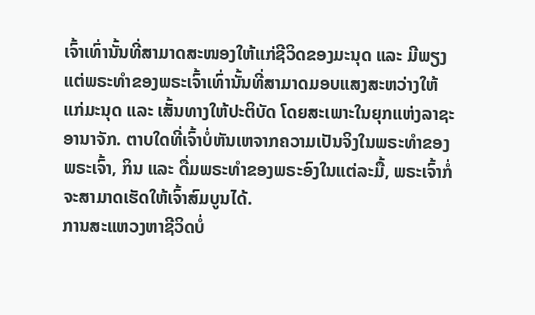ເຈົ້າເທົ່ານັ້ນທີ່ສາມາດສະໜອງໃຫ້ແກ່ຊີວິດຂອງມະນຸດ ແລະ ມີພຽງແຕ່ພຣະທໍາຂອງພຣະເຈົ້າເທົ່ານັ້ນທີ່ສາມາດມອບແສງສະຫວ່າງໃຫ້ແກ່ມະນຸດ ແລະ ເສັ້ນທາງໃຫ້ປະຕິບັດ ໂດຍສະເພາະໃນຍຸກແຫ່ງລາຊະອານາຈັກ. ຕາບໃດທີ່ເຈົ້າບໍ່ຫັນເຫຈາກຄວາມເປັນຈິງໃນພຣະທຳຂອງພຣະເຈົ້າ, ກິນ ແລະ ດື່ມພຣະທຳຂອງພຣະອົງໃນແຕ່ລະມື້, ພຣະເຈົ້າກໍ່ຈະສາມາດເຮັດໃຫ້ເຈົ້າສົມບູນໄດ້.
ການສະແຫວງຫາຊີວິດບໍ່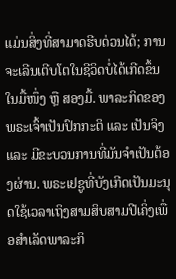ແມ່ນສິ່ງທີ່ສາມາດຮີບດ່ວນໄດ້; ການຈະເລີນເຕີບໂຕໃນຊີວິດບໍ່ໄດ້ເກີດຂຶ້ນໃນມື້ໜຶ່ງ ຫຼື ສອງມື້. ພາລະກິດຂອງພຣະເຈົ້າເປັນປົກກະຕິ ແລະ ເປັນຈິງ ແລະ ມີຂະບວນການທີ່ມັນຈໍາເປັນຕ້ອງຜ່ານ. ພຣະເຢຊູທີ່ບັງເກີດເປັນມະນຸດໃຊ້ເວລາເຖິງສາມສິບສາມປີເຄິ່ງເພື່ອສໍາເລັດພາລະກິ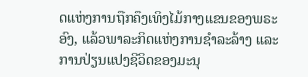ດແຫ່ງການຖືກຄຶງເທິງໄມ້ກາງແຂນຂອງພຣະອົງ, ແລ້ວພາລະກິດແຫ່ງການຊໍາລະລ້າງ ແລະ ການປ່ຽນແປງຊີວິດຂອງມະນຸ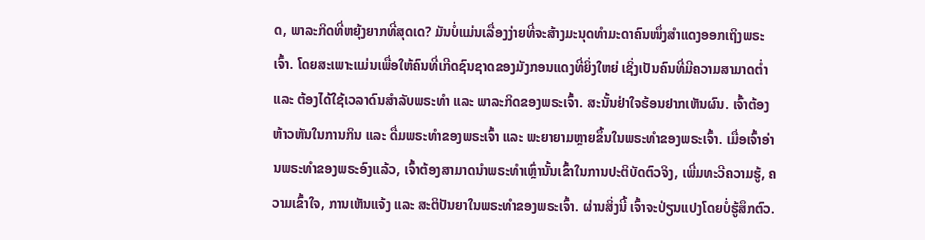ດ, ພາລະກິດທີ່ຫຍຸ້ງຍາກທີ່ສຸດເດ? ມັນບໍ່ແມ່ນເລື່ອງງ່າຍທີ່ຈະສ້າງມະນຸດທໍາມະດາຄົນໜຶ່ງສຳແດງອອກເຖິງພຣະເຈົ້າ. ໂດຍສະເພາະແມ່ນເພື່ອໃຫ້ຄົນທີ່ເກີດຊົນຊາດຂອງມັງກອນແດງທີ່ຍິ່ງໃຫຍ່ ເຊິ່ງເປັນຄົນທີ່ມີຄວາມສາມາດຕໍ່າ ແລະ ຕ້ອງໄດ້ໃຊ້ເວລາດົນສໍາລັບພຣະທໍາ ແລະ ພາລະກິດຂອງພຣະເຈົ້າ. ສະນັ້ນຢ່າໃຈຮ້ອນຢາກເຫັນຜົນ. ເຈົ້າຕ້ອງຫ້າວຫັນໃນການກິນ ແລະ ດື່ມພຣະທໍາຂອງພຣະເຈົ້າ ແລະ ພະຍາຍາມຫຼາຍຂຶ້ນໃນພຣະທໍາຂອງພຣະເຈົ້າ. ເມື່ອເຈົ້າອ່ານພຣະທໍາຂອງພຣະອົງແລ້ວ, ເຈົ້າຕ້ອງສາມາດນໍາພຣະທໍາເຫຼົ່ານັ້ນເຂົ້າໃນການປະຕິບັດຕົວຈິງ, ເພີ່ມທະວີຄວາມຮູ້, ຄວາມເຂົ້າໃຈ, ການເຫັນແຈ້ງ ແລະ ສະຕິປັນຍາໃນພຣະທໍາຂອງພຣະເຈົ້າ. ຜ່ານສິ່ງນີ້ ເຈົ້າຈະປ່ຽນແປງໂດຍບໍ່ຮູ້ສຶກຕົວ.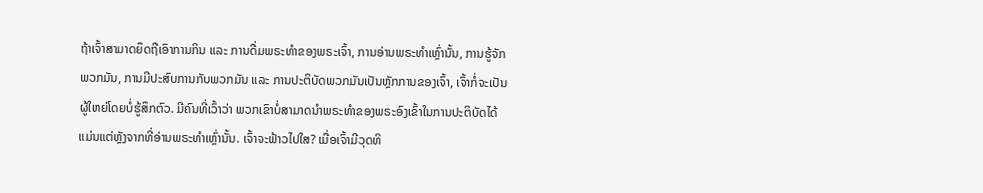ຖ້າເຈົ້າສາມາດຍຶດຖືເອົາການກິນ ແລະ ການດື່ມພຣະທໍາຂອງພຣະເຈົ້າ, ການອ່ານພຣະທຳເຫຼົ່ານັ້ນ, ການຮູ້ຈັກພວກມັນ, ການມີປະສົບການກັບພວກມັນ ແລະ ການປະຕິບັດພວກມັນເປັນຫຼັກການຂອງເຈົ້າ, ເຈົ້າກໍ່ຈະເປັນຜູ້ໃຫຍ່ໂດຍບໍ່ຮູ້ສຶກຕົວ. ມີຄົນທີ່ເວົ້າວ່າ ພວກເຂົາບໍ່ສາມາດນໍາພຣະທໍາຂອງພຣະອົງເຂົ້າໃນການປະຕິບັດໄດ້ ແມ່ນແຕ່ຫຼັງຈາກທີ່ອ່ານພຣະທຳເຫຼົ່ານັ້ນ. ເຈົ້າຈະຟ້າວໄປໃສ? ເມື່ອເຈົ້າມີວຸດທິ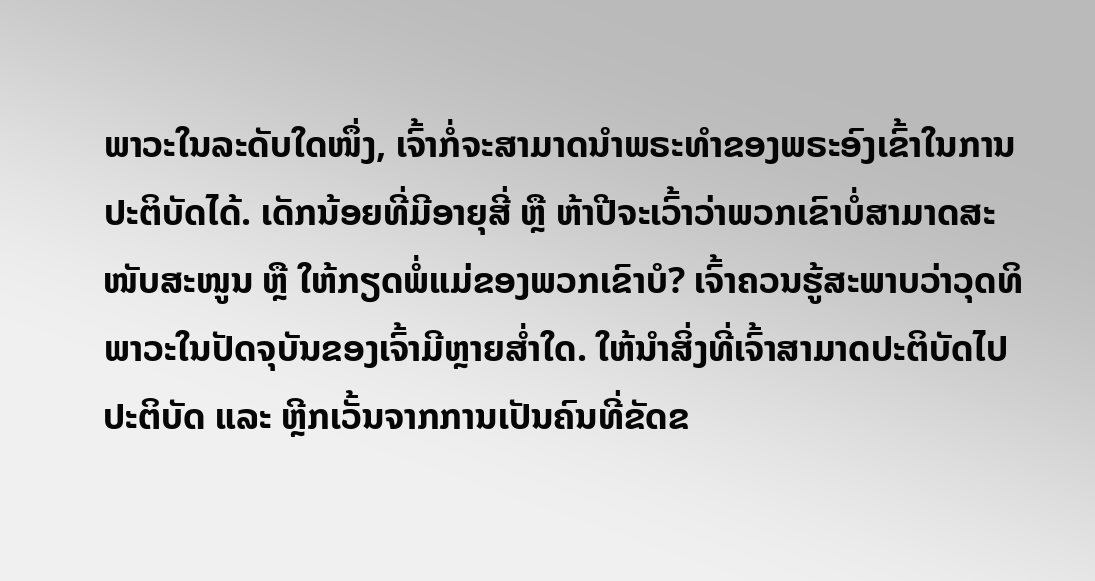ພາວະໃນລະດັບໃດໜຶ່ງ, ເຈົ້າກໍ່ຈະສາມາດນໍາພຣະທໍາຂອງພຣະອົງເຂົ້າໃນການປະຕິບັດໄດ້. ເດັກນ້ອຍທີ່ມີອາຍຸສີ່ ຫຼື ຫ້າປີຈະເວົ້າວ່າພວກເຂົາບໍ່ສາມາດສະໜັບສະໜູນ ຫຼື ໃຫ້ກຽດພໍ່ແມ່ຂອງພວກເຂົາບໍ? ເຈົ້າຄວນຮູ້ສະພາບວ່າວຸດທິພາວະໃນປັດຈຸບັນຂອງເຈົ້າມີຫຼາຍສໍ່າໃດ. ໃຫ້ນໍາສິ່ງທີ່ເຈົ້າສາມາດປະຕິບັດໄປປະຕິບັດ ແລະ ຫຼີກເວັ້ນຈາກການເປັນຄົນທີ່ຂັດຂ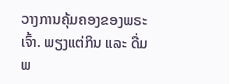ວາງການຄຸ້ມຄອງຂອງພຣະເຈົ້າ. ພຽງແຕ່ກິນ ແລະ ດື່ມພ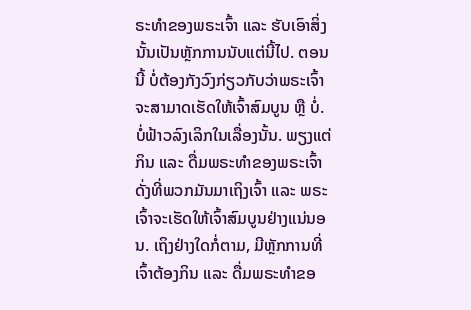ຣະທໍາຂອງພຣະເຈົ້າ ແລະ ຮັບເອົາສິ່ງນັ້ນເປັນຫຼັກການນັບແຕ່ນີ້ໄປ. ຕອນນີ້ ບໍ່ຕ້ອງກັງວົງກ່ຽວກັບວ່າພຣະເຈົ້າຈະສາມາດເຮັດໃຫ້ເຈົ້າສົມບູນ ຫຼື ບໍ່. ບໍ່ຟ້າວລົງເລິກໃນເລື່ອງນັ້ນ. ພຽງແຕ່ກິນ ແລະ ດື່ມພຣະທໍາຂອງພຣະເຈົ້າດັ່ງທີ່ພວກມັນມາເຖິງເຈົ້າ ແລະ ພຣະເຈົ້າຈະເຮັດໃຫ້ເຈົ້າສົມບູນຢ່າງແນ່ນອນ. ເຖິງຢ່າງໃດກໍ່ຕາມ, ມີຫຼັກການທີ່ເຈົ້າຕ້ອງກິນ ແລະ ດື່ມພຣະທໍາຂອ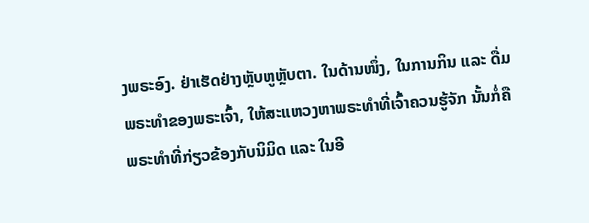ງພຣະອົງ. ຢ່າເຮັດຢ່າງຫຼັບຫູຫຼັບຕາ. ໃນດ້ານໜຶ່ງ, ໃນການກິນ ແລະ ດື່ມພຣະທຳຂອງພຣະເຈົ້າ, ໃຫ້ສະແຫວງຫາພຣະທໍາທີ່ເຈົ້າຄວນຮູ້ຈັກ ນັ້ນກໍ່ຄື ພຣະທໍາທີ່ກ່ຽວຂ້ອງກັບນິມິດ ແລະ ໃນອີ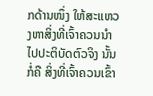ກດ້ານໜຶ່ງ ໃຫ້ສະແຫວງຫາສິ່ງທີ່ເຈົ້າຄວນນໍາໄປປະຕິບັດຕົວຈິງ ນັ້ນກໍ່ຄື ສິ່ງທີ່ເຈົ້າຄວນເຂົ້າ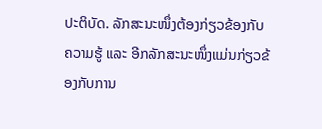ປະຕິບັດ. ລັກສະນະໜຶ່ງຕ້ອງກ່ຽວຂ້ອງກັບຄວາມຮູ້ ແລະ ອີກລັກສະນະໜຶ່ງແມ່ນກ່ຽວຂ້ອງກັບການ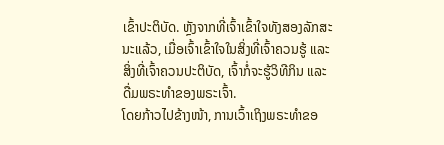ເຂົ້າປະຕິບັດ. ຫຼັງຈາກທີ່ເຈົ້າເຂົ້າໃຈທັງສອງລັກສະນະແລ້ວ, ເມື່ອເຈົ້າເຂົ້າໃຈໃນສິ່ງທີ່ເຈົ້າຄວນຮູ້ ແລະ ສິ່ງທີ່ເຈົ້າຄວນປະຕິບັດ, ເຈົ້າກໍ່ຈະຮູ້ວິທີກິນ ແລະ ດື່ມພຣະທໍາຂອງພຣະເຈົ້າ.
ໂດຍກ້າວໄປຂ້າງໜ້າ, ການເວົ້າເຖິງພຣະທໍາຂອ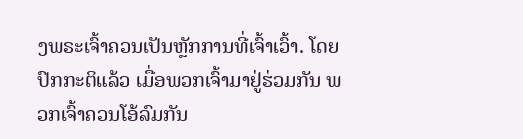ງພຣະເຈົ້າຄວນເປັນຫຼັກການທີ່ເຈົ້າເວົ້າ. ໂດຍປົກກະຕິແລ້ວ ເມື່ອພວກເຈົ້າມາຢູ່ຮ່ວມກັນ ພວກເຈົ້າຄວນໂອ້ລົມກັນ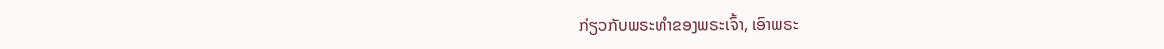ກ່ຽວກັບພຣະທໍາຂອງພຣະເຈົ້າ, ເອົາພຣະ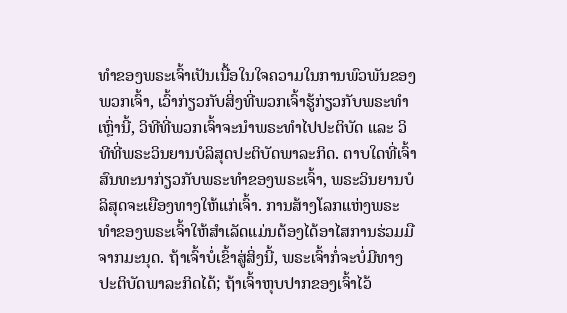ທໍາຂອງພຣະເຈົ້າເປັນເນື້ອໃນໃຈຄວາມໃນການພົວພັນຂອງພວກເຈົ້າ, ເວົ້າກ່ຽວກັບສິ່ງທີ່ພວກເຈົ້າຮູ້ກ່ຽວກັບພຣະທໍາເຫຼົ່ານີ້, ວິທີທີ່ພວກເຈົ້າຈະນໍາພຣະທໍາໄປປະຕິບັດ ແລະ ວິທີທີ່ພຣະວິນຍານບໍລິສຸດປະຕິບັດພາລະກິດ. ຕາບໃດທີ່ເຈົ້າສົນທະນາກ່ຽວກັບພຣະທຳຂອງພຣະເຈົ້າ, ພຣະວິນຍານບໍລິສຸດຈະເຍືອງທາງໃຫ້ແກ່ເຈົ້າ. ການສ້າງໂລກແຫ່ງພຣະທໍາຂອງພຣະເຈົ້າໃຫ້ສຳເລັດແມ່ນຕ້ອງໄດ້ອາໄສການຮ່ວມມືຈາກມະນຸດ. ຖ້າເຈົ້າບໍ່ເຂົ້າສູ່ສິ່ງນີ້, ພຣະເຈົ້າກໍ່ຈະບໍ່ມີທາງປະຕິບັດພາລະກິດໄດ້; ຖ້າເຈົ້າຫຸບປາກຂອງເຈົ້າໄວ້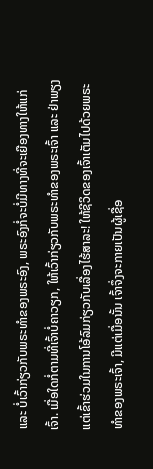ແລະ ບໍ່ເວົ້າກ່ຽວກັບພຣະທໍາຂອງພຣະອົງ, ພຣະອົງກໍ່ຈະບໍ່ມີທາງທີ່ຈະເຍືອງທາງໃຫ້ແກ່ເຈົ້າ. ເມື່ອໃດກໍ່ຕາມທີ່ເຈົ້າບໍ່ຄາວຽກ, ໃຫ້ເວົ້າກ່ຽວກັບພຣະທໍາຂອງພຣະເຈົ້າ ແລະ ຢ່າພຽງແຕ່ເຂົ້າຮ່ວມໃນການໂອ້ລົມກ່ຽວກັບເລື່ອງໄຮ້ສາລະ! ໃຫ້ຊີວິດຂອງເຈົ້າເຕັມໄປດ້ວຍພຣະທໍາຂອງພຣະເຈົ້າ, ມີແຕ່ເມື່ອນັ້ນ ເຈົ້າຈຶ່ງຈະກາຍເປັນຜູ້ເຊື່ອ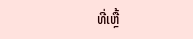ທີ່ເຫຼື້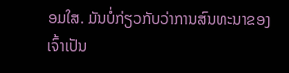ອມໃສ. ມັນບໍ່ກ່ຽວກັບວ່າການສົນທະນາຂອງເຈົ້າເປັນ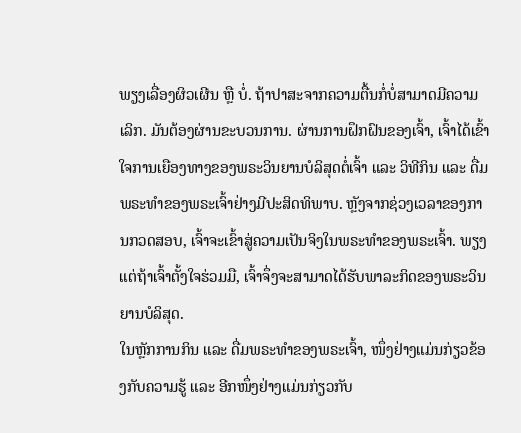ພຽງເລື່ອງຜິວເຜີນ ຫຼື ບໍ່. ຖ້າປາສະຈາກຄວາມຕື້ນກໍ່ບໍ່ສາມາດມີຄວາມເລິກ. ມັນຕ້ອງຜ່ານຂະບວນການ. ຜ່ານການຝຶກຝົນຂອງເຈົ້າ, ເຈົ້າໄດ້ເຂົ້າໃຈການເຍືອງທາງຂອງພຣະວິນຍານບໍລິສຸດຕໍ່ເຈົ້າ ແລະ ວິທີກິນ ແລະ ດື່ມພຣະທໍາຂອງພຣະເຈົ້າຢ່າງມີປະສິດທິພາບ. ຫຼັງຈາກຊ່ວງເວລາຂອງການກວດສອບ, ເຈົ້າຈະເຂົ້າສູ່ຄວາມເປັນຈິງໃນພຣະທຳຂອງພຣະເຈົ້າ. ພຽງແຕ່ຖ້າເຈົ້າຕັ້ງໃຈຮ່ວມມື, ເຈົ້າຈຶ່ງຈະສາມາດໄດ້ຮັບພາລະກິດຂອງພຣະວິນຍານບໍລິສຸດ.
ໃນຫຼັກການກິນ ແລະ ດື່ມພຣະທໍາຂອງພຣະເຈົ້າ, ໜຶ່ງຢ່າງແມ່ນກ່ຽວຂ້ອງກັບຄວາມຮູ້ ແລະ ອີກໜຶ່ງຢ່າງແມ່ນກ່ຽວກັບ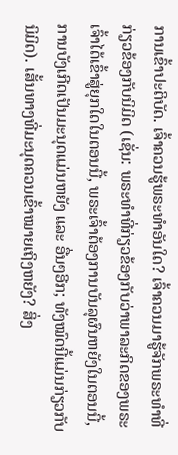ການເຂົ້າປະຕິບັດ. ເຈົ້າຄວນຮູ້ພຣະທຳອັນໃດ? ເຈົ້າຄວນມາຮູ້ຈັກພຣະທໍາທີ່ກ່ຽວຂ້ອງກັບນິມິດ (ເຊັ່ນ: ພຣະທຳທີ່ກ່ຽວຂ້ອງກັບວ່າພາລະກິດຂອງພຣະເຈົ້າໄດ້ເຂົ້າສູ່ຍຸກໃດໃນຕອນນີ້, ພຣະເຈົ້າຕ້ອງການບັນລຸຜົນຫຍັງໃນຕອນນີ້, ການບັງເກີດເປັນມະນຸດແມ່ນຫຍັງ ແລະ ອື່ນໆອີກ; ທັງໝົດນີ້ແມ່ນກ່ຽວກັບນິມິດ). ເສັ້ນທາງທີ່ມະນຸດຄວນເຂົ້າໝາຍເຖິງຫຍັງ? ສິ່ງ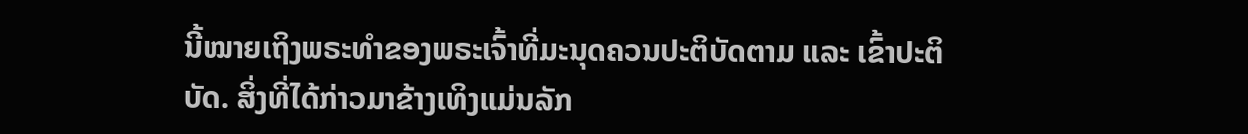ນີ້ໝາຍເຖິງພຣະທໍາຂອງພຣະເຈົ້າທີ່ມະນຸດຄວນປະຕິບັດຕາມ ແລະ ເຂົ້າປະຕິບັດ. ສິ່ງທີ່ໄດ້ກ່າວມາຂ້າງເທິງແມ່ນລັກ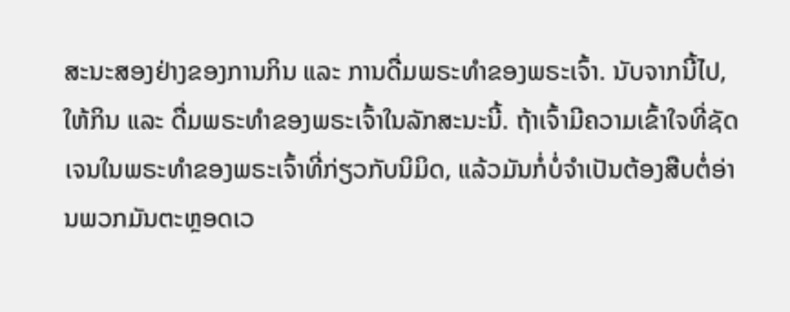ສະນະສອງຢ່າງຂອງການກິນ ແລະ ການດື່ມພຣະທໍາຂອງພຣະເຈົ້າ. ນັບຈາກນີ້ໄປ, ໃຫ້ກິນ ແລະ ດື່ມພຣະທໍາຂອງພຣະເຈົ້າໃນລັກສະນະນີ້. ຖ້າເຈົ້າມີຄວາມເຂົ້າໃຈທີ່ຊັດເຈນໃນພຣະທໍາຂອງພຣະເຈົ້າທີ່ກ່ຽວກັບນິມິດ, ແລ້ວມັນກໍ່ບໍ່ຈຳເປັນຕ້ອງສືບຕໍ່ອ່ານພວກມັນຕະຫຼອດເວ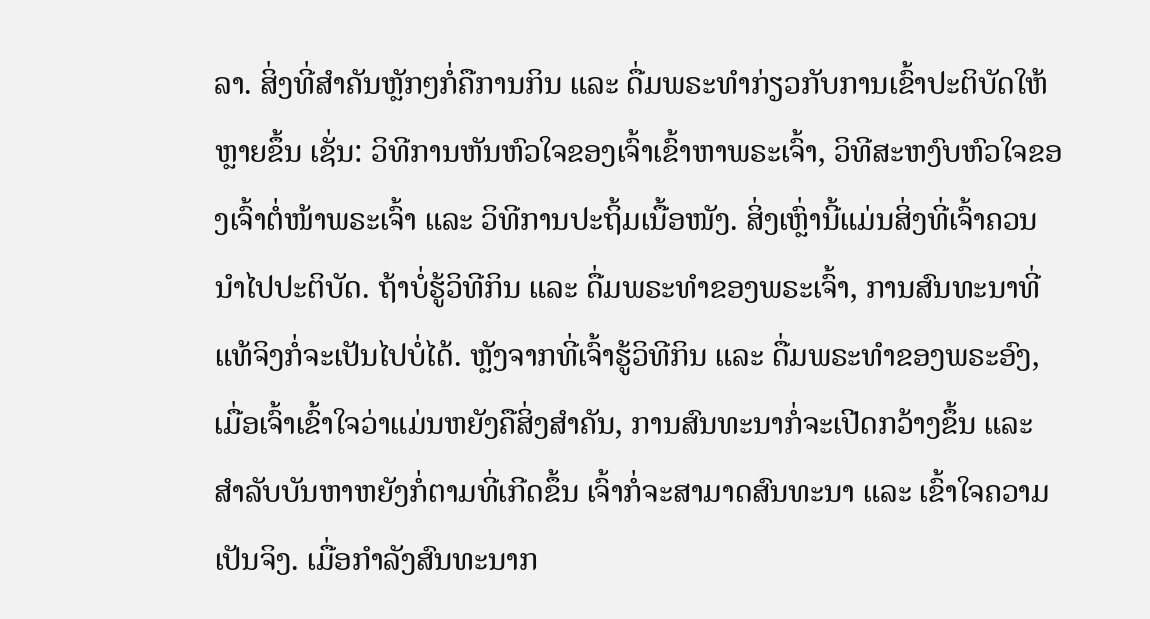ລາ. ສິ່ງທີ່ສໍາຄັນຫຼັກໆກໍ່ຄືການກິນ ແລະ ດື່ມພຣະທໍາກ່ຽວກັບການເຂົ້າປະຕິບັດໃຫ້ຫຼາຍຂຶ້ນ ເຊັ່ນ: ວິທີການຫັນຫົວໃຈຂອງເຈົ້າເຂົ້າຫາພຣະເຈົ້າ, ວິທີສະຫງົບຫົວໃຈຂອງເຈົ້າຕໍ່ໜ້າພຣະເຈົ້າ ແລະ ວິທີການປະຖິ້ມເນື້ອໜັງ. ສິ່ງເຫຼົ່ານີ້ແມ່ນສິ່ງທີ່ເຈົ້າຄວນນໍາໄປປະຕິບັດ. ຖ້າບໍ່ຮູ້ວິທີກິນ ແລະ ດື່ມພຣະທໍາຂອງພຣະເຈົ້າ, ການສົນທະນາທີ່ແທ້ຈິງກໍ່ຈະເປັນໄປບໍ່ໄດ້. ຫຼັງຈາກທີ່ເຈົ້າຮູ້ວິທີກິນ ແລະ ດື່ມພຣະທໍາຂອງພຣະອົງ, ເມື່ອເຈົ້າເຂົ້າໃຈວ່າແມ່ນຫຍັງຄືສິ່ງສຳຄັນ, ການສົນທະນາກໍ່ຈະເປີດກວ້າງຂຶ້ນ ແລະ ສຳລັບບັນຫາຫຍັງກໍ່ຕາມທີ່ເກີດຂຶ້ນ ເຈົ້າກໍ່ຈະສາມາດສົນທະນາ ແລະ ເຂົ້າໃຈຄວາມເປັນຈິງ. ເມື່ອກຳລັງສົນທະນາກ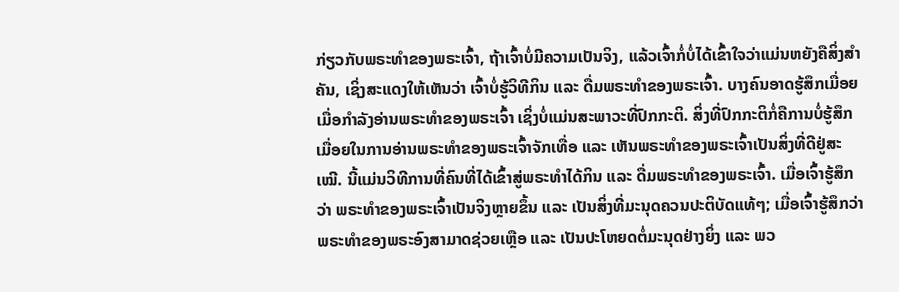ກ່ຽວກັບພຣະທຳຂອງພຣະເຈົ້າ, ຖ້າເຈົ້າບໍ່ມີຄວາມເປັນຈິງ, ແລ້ວເຈົ້າກໍ່ບໍ່ໄດ້ເຂົ້າໃຈວ່າແມ່ນຫຍັງຄືສິ່ງສຳຄັນ, ເຊິ່ງສະແດງໃຫ້ເຫັນວ່າ ເຈົ້າບໍ່ຮູ້ວິທີກິນ ແລະ ດື່ມພຣະທໍາຂອງພຣະເຈົ້າ. ບາງຄົນອາດຮູ້ສຶກເມື່ອຍເມື່ອກຳລັງອ່ານພຣະທໍາຂອງພຣະເຈົ້າ ເຊິ່ງບໍ່ແມ່ນສະພາວະທີ່ປົກກະຕິ. ສິ່ງທີ່ປົກກະຕິກໍ່ຄືການບໍ່ຮູ້ສຶກເມື່ອຍໃນການອ່ານພຣະທຳຂອງພຣະເຈົ້າຈັກເທື່ອ ແລະ ເຫັນພຣະທໍາຂອງພຣະເຈົ້າເປັນສິ່ງທີ່ດີຢູ່ສະເໝີ. ນີ້ແມ່ນວິທີການທີ່ຄົນທີ່ໄດ້ເຂົ້າສູ່ພຣະທໍາໄດ້ກິນ ແລະ ດື່ມພຣະທໍາຂອງພຣະເຈົ້າ. ເມື່ອເຈົ້າຮູ້ສຶກວ່າ ພຣະທໍາຂອງພຣະເຈົ້າເປັນຈິງຫຼາຍຂຶ້ນ ແລະ ເປັນສິ່ງທີ່ມະນຸດຄວນປະຕິບັດແທ້ໆ; ເມື່ອເຈົ້າຮູ້ສຶກວ່າພຣະທໍາຂອງພຣະອົງສາມາດຊ່ວຍເຫຼືອ ແລະ ເປັນປະໂຫຍດຕໍ່ມະນຸດຢ່າງຍິ່ງ ແລະ ພວ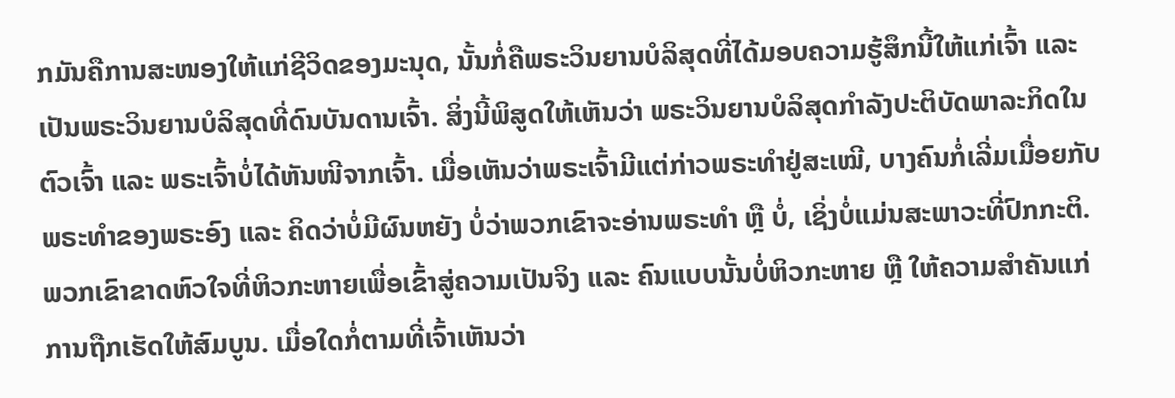ກມັນຄືການສະໜອງໃຫ້ແກ່ຊີວິດຂອງມະນຸດ, ນັ້ນກໍ່ຄືພຣະວິນຍານບໍລິສຸດທີ່ໄດ້ມອບຄວາມຮູ້ສຶກນີ້ໃຫ້ແກ່ເຈົ້າ ແລະ ເປັນພຣະວິນຍານບໍລິສຸດທີ່ດົນບັນດານເຈົ້າ. ສິ່ງນີ້ພິສູດໃຫ້ເຫັນວ່າ ພຣະວິນຍານບໍລິສຸດກໍາລັງປະຕິບັດພາລະກິດໃນຕົວເຈົ້າ ແລະ ພຣະເຈົ້າບໍ່ໄດ້ຫັນໜີຈາກເຈົ້າ. ເມື່ອເຫັນວ່າພຣະເຈົ້າມີແຕ່ກ່າວພຣະທໍາຢູ່ສະເໝີ, ບາງຄົນກໍ່ເລີ່ມເມື່ອຍກັບພຣະທຳຂອງພຣະອົງ ແລະ ຄິດວ່າບໍ່ມີຜົນຫຍັງ ບໍ່ວ່າພວກເຂົາຈະອ່ານພຣະທໍາ ຫຼື ບໍ່, ເຊິ່ງບໍ່ແມ່ນສະພາວະທີ່ປົກກະຕິ. ພວກເຂົາຂາດຫົວໃຈທີ່ຫິວກະຫາຍເພື່ອເຂົ້າສູ່ຄວາມເປັນຈິງ ແລະ ຄົນແບບນັ້ນບໍ່ຫິວກະຫາຍ ຫຼື ໃຫ້ຄວາມສໍາຄັນແກ່ການຖືກເຮັດໃຫ້ສົມບູນ. ເມື່ອໃດກໍ່ຕາມທີ່ເຈົ້າເຫັນວ່າ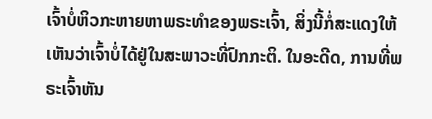ເຈົ້າບໍ່ຫິວກະຫາຍຫາພຣະທໍາຂອງພຣະເຈົ້າ, ສິ່ງນີ້ກໍ່ສະແດງໃຫ້ເຫັນວ່າເຈົ້າບໍ່ໄດ້ຢູ່ໃນສະພາວະທີ່ປົກກະຕິ. ໃນອະດີດ, ການທີ່ພຣະເຈົ້າຫັນ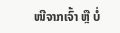ໜີຈາກເຈົ້າ ຫຼື ບໍ່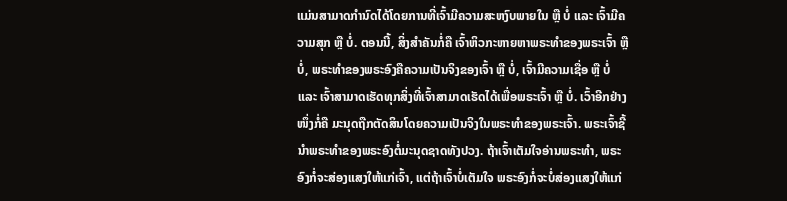ແມ່ນສາມາດກຳນົດໄດ້ໂດຍການທີ່ເຈົ້າມີຄວາມສະຫງົບພາຍໃນ ຫຼື ບໍ່ ແລະ ເຈົ້າມີຄວາມສຸກ ຫຼື ບໍ່. ຕອນນີ້, ສິ່ງສໍາຄັນກໍ່ຄື ເຈົ້າຫິວກະຫາຍຫາພຣະທໍາຂອງພຣະເຈົ້າ ຫຼື ບໍ່, ພຣະທໍາຂອງພຣະອົງຄືຄວາມເປັນຈິງຂອງເຈົ້າ ຫຼື ບໍ່, ເຈົ້າມີຄວາມເຊື່ອ ຫຼື ບໍ່ ແລະ ເຈົ້າສາມາດເຮັດທຸກສິ່ງທີ່ເຈົ້າສາມາດເຮັດໄດ້ເພື່ອພຣະເຈົ້າ ຫຼື ບໍ່. ເວົ້າອີກຢ່າງໜຶ່ງກໍ່ຄື ມະນຸດຖືກຕັດສິນໂດຍຄວາມເປັນຈິງໃນພຣະທໍາຂອງພຣະເຈົ້າ. ພຣະເຈົ້າຊີ້ນໍາພຣະທໍາຂອງພຣະອົງຕໍ່ມະນຸດຊາດທັງປວງ. ຖ້າເຈົ້າເຕັມໃຈອ່ານພຣະທໍາ, ພຣະອົງກໍ່ຈະສ່ອງແສງໃຫ້ແກ່ເຈົ້າ, ແຕ່ຖ້າເຈົ້າບໍ່ເຕັມໃຈ ພຣະອົງກໍ່ຈະບໍ່ສ່ອງແສງໃຫ້ແກ່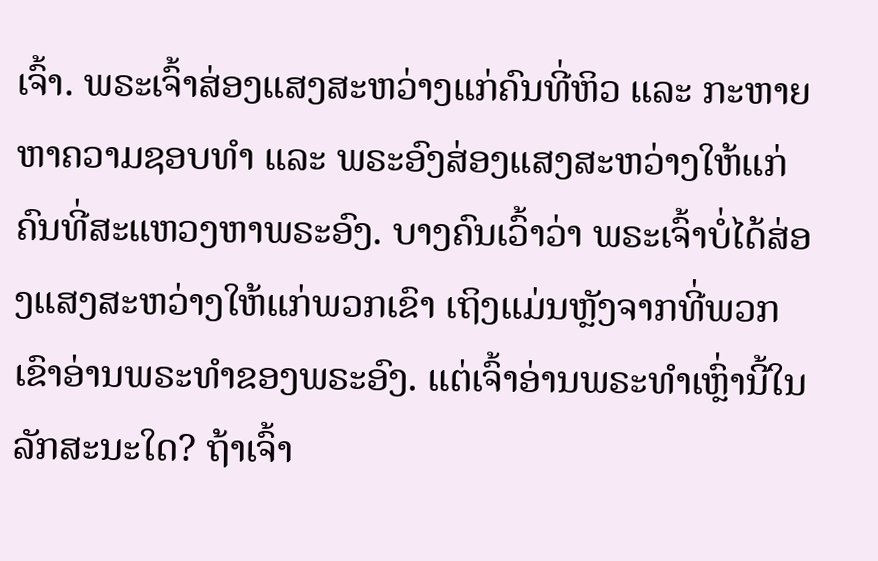ເຈົ້າ. ພຣະເຈົ້າສ່ອງແສງສະຫວ່າງແກ່ຄົນທີ່ຫິວ ແລະ ກະຫາຍຫາຄວາມຊອບທໍາ ແລະ ພຣະອົງສ່ອງແສງສະຫວ່າງໃຫ້ແກ່ຄົນທີ່ສະແຫວງຫາພຣະອົງ. ບາງຄົນເວົ້າວ່າ ພຣະເຈົ້າບໍ່ໄດ້ສ່ອງແສງສະຫວ່າງໃຫ້ແກ່ພວກເຂົາ ເຖິງແມ່ນຫຼັງຈາກທີ່ພວກເຂົາອ່ານພຣະທໍາຂອງພຣະອົງ. ແຕ່ເຈົ້າອ່ານພຣະທໍາເຫຼົ່ານີ້ໃນລັກສະນະໃດ? ຖ້າເຈົ້າ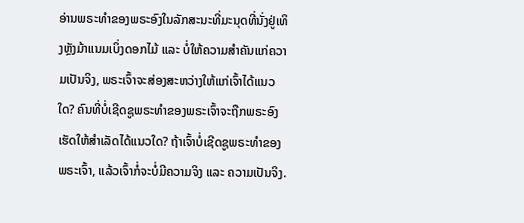ອ່ານພຣະທໍາຂອງພຣະອົງໃນລັກສະນະທີ່ມະນຸດທີ່ນັ່ງຢູ່ເທິງຫຼັງມ້າແນມເບິ່ງດອກໄມ້ ແລະ ບໍ່ໃຫ້ຄວາມສໍາຄັນແກ່ຄວາມເປັນຈິງ, ພຣະເຈົ້າຈະສ່ອງສະຫວ່າງໃຫ້ແກ່ເຈົ້າໄດ້ແນວໃດ? ຄົນທີ່ບໍ່ເຊີດຊູພຣະທໍາຂອງພຣະເຈົ້າຈະຖືກພຣະອົງເຮັດໃຫ້ສຳເລັດໄດ້ແນວໃດ? ຖ້າເຈົ້າບໍ່ເຊີດຊູພຣະທໍາຂອງພຣະເຈົ້າ, ແລ້ວເຈົ້າກໍ່ຈະບໍ່ມີຄວາມຈິງ ແລະ ຄວາມເປັນຈິງ.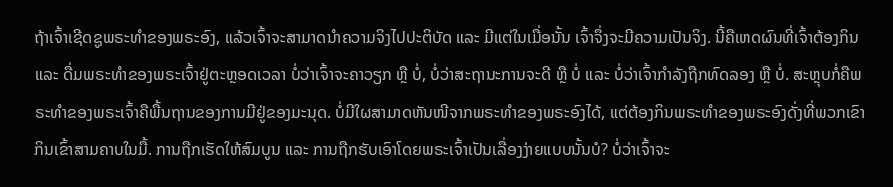ຖ້າເຈົ້າເຊີດຊູພຣະທໍາຂອງພຣະອົງ, ແລ້ວເຈົ້າຈະສາມາດນໍາຄວາມຈິງໄປປະຕິບັດ ແລະ ມີແຕ່ໃນເມື່ອນັ້ນ ເຈົ້າຈຶ່ງຈະມີຄວາມເປັນຈິງ. ນີ້ຄືເຫດຜົນທີ່ເຈົ້າຕ້ອງກິນ ແລະ ດື່ມພຣະທໍາຂອງພຣະເຈົ້າຢູ່ຕະຫຼອດເວລາ ບໍ່ວ່າເຈົ້າຈະຄາວຽກ ຫຼື ບໍ່, ບໍ່ວ່າສະຖານະການຈະດີ ຫຼື ບໍ່ ແລະ ບໍ່ວ່າເຈົ້າກໍາລັງຖືກທົດລອງ ຫຼື ບໍ່. ສະຫຼຸບກໍ່ຄືພຣະທໍາຂອງພຣະເຈົ້າຄືພື້ນຖານຂອງການມີຢູ່ຂອງມະນຸດ. ບໍ່ມີໃຜສາມາດຫັນໜີຈາກພຣະທໍາຂອງພຣະອົງໄດ້, ແຕ່ຕ້ອງກິນພຣະທໍາຂອງພຣະອົງດັ່ງທີ່ພວກເຂົາກິນເຂົ້າສາມຄາບໃນມື້. ການຖືກເຮັດໃຫ້ສົມບູນ ແລະ ການຖືກຮັບເອົາໂດຍພຣະເຈົ້າເປັນເລື່ອງງ່າຍແບບນັ້ນບໍ? ບໍ່ວ່າເຈົ້າຈະ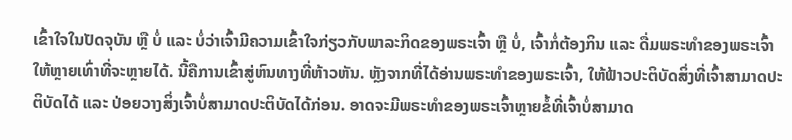ເຂົ້າໃຈໃນປັດຈຸບັນ ຫຼື ບໍ່ ແລະ ບໍ່ວ່າເຈົ້າມີຄວາມເຂົ້າໃຈກ່ຽວກັບພາລະກິດຂອງພຣະເຈົ້າ ຫຼື ບໍ່, ເຈົ້າກໍ່ຕ້ອງກິນ ແລະ ດື່ມພຣະທໍາຂອງພຣະເຈົ້າໃຫ້ຫຼາຍເທົ່າທີ່ຈະຫຼາຍໄດ້. ນີ້ຄືການເຂົ້າສູ່ຫົນທາງທີ່ຫ້າວຫັນ. ຫຼັງຈາກທີ່ໄດ້ອ່ານພຣະທໍາຂອງພຣະເຈົ້າ, ໃຫ້ຟ້າວປະຕິບັດສິ່ງທີ່ເຈົ້າສາມາດປະຕິບັດໄດ້ ແລະ ປ່ອຍວາງສິ່ງເຈົ້າບໍ່ສາມາດປະຕິບັດໄດ້ກ່ອນ. ອາດຈະມີພຣະທໍາຂອງພຣະເຈົ້າຫຼາຍຂໍ້ທີ່ເຈົ້າບໍ່ສາມາດ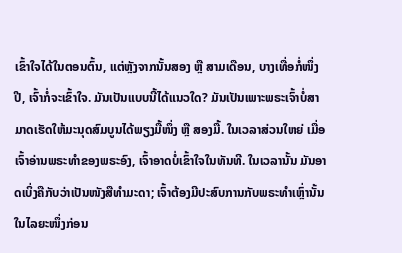ເຂົ້າໃຈໄດ້ໃນຕອນຕົ້ນ, ແຕ່ຫຼັງຈາກນັ້ນສອງ ຫຼື ສາມເດືອນ, ບາງເທື່ອກໍ່ໜຶ່ງປີ, ເຈົ້າກໍ່ຈະເຂົ້າໃຈ. ມັນເປັນແບບນີ້ໄດ້ແນວໃດ? ມັນເປັນເພາະພຣະເຈົ້າບໍ່ສາມາດເຮັດໃຫ້ມະນຸດສົມບູນໄດ້ພຽງມື້ໜຶ່ງ ຫຼື ສອງມື້. ໃນເວລາສ່ວນໃຫຍ່ ເມື່ອເຈົ້າອ່ານພຣະທໍາຂອງພຣະອົງ, ເຈົ້າອາດບໍ່ເຂົ້າໃຈໃນທັນທີ. ໃນເວລານັ້ນ ມັນອາດເບິ່ງຄືກັບວ່າເປັນໜັງສືທໍາມະດາ; ເຈົ້າຕ້ອງມີປະສົບການກັບພຣະທຳເຫຼົ່ານັ້ນໃນໄລຍະໜຶ່ງກ່ອນ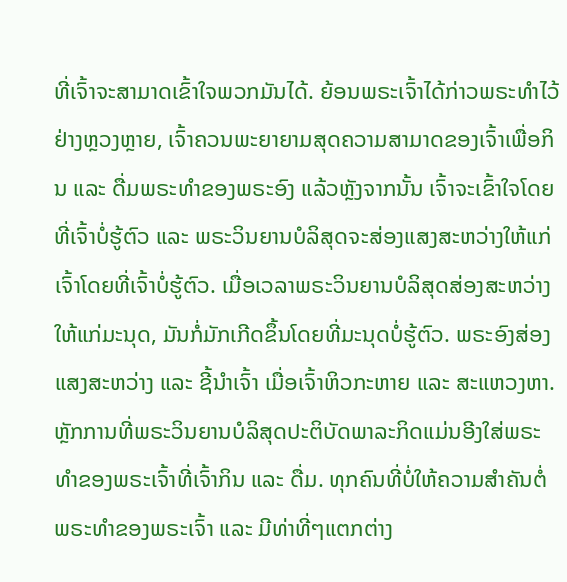ທີ່ເຈົ້າຈະສາມາດເຂົ້າໃຈພວກມັນໄດ້. ຍ້ອນພຣະເຈົ້າໄດ້ກ່າວພຣະທໍາໄວ້ຢ່າງຫຼວງຫຼາຍ, ເຈົ້າຄວນພະຍາຍາມສຸດຄວາມສາມາດຂອງເຈົ້າເພື່ອກິນ ແລະ ດື່ມພຣະທໍາຂອງພຣະອົງ ແລ້ວຫຼັງຈາກນັ້ນ ເຈົ້າຈະເຂົ້າໃຈໂດຍທີ່ເຈົ້າບໍ່ຮູ້ຕົວ ແລະ ພຣະວິນຍານບໍລິສຸດຈະສ່ອງແສງສະຫວ່າງໃຫ້ແກ່ເຈົ້າໂດຍທີ່ເຈົ້າບໍ່ຮູ້ຕົວ. ເມື່ອເວລາພຣະວິນຍານບໍລິສຸດສ່ອງສະຫວ່າງໃຫ້ແກ່ມະນຸດ, ມັນກໍ່ມັກເກີດຂຶ້ນໂດຍທີ່ມະນຸດບໍ່ຮູ້ຕົວ. ພຣະອົງສ່ອງແສງສະຫວ່າງ ແລະ ຊີ້ນໍາເຈົ້າ ເມື່ອເຈົ້າຫິວກະຫາຍ ແລະ ສະແຫວງຫາ. ຫຼັກການທີ່ພຣະວິນຍານບໍລິສຸດປະຕິບັດພາລະກິດແມ່ນອີງໃສ່ພຣະທໍາຂອງພຣະເຈົ້າທີ່ເຈົ້າກິນ ແລະ ດື່ມ. ທຸກຄົນທີ່ບໍ່ໃຫ້ຄວາມສໍາຄັນຕໍ່ພຣະທໍາຂອງພຣະເຈົ້າ ແລະ ມີທ່າທີ່ໆແຕກຕ່າງ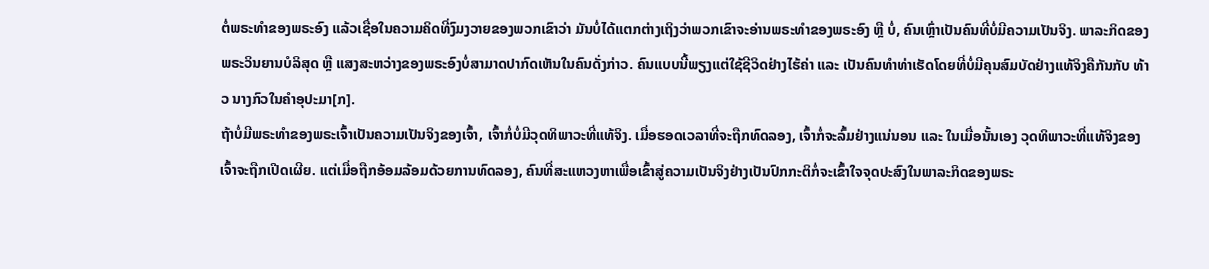ຕໍ່ພຣະທໍາຂອງພຣະອົງ ແລ້ວເຊື່ອໃນຄວາມຄິດທີ່ງົມງວາຍຂອງພວກເຂົາວ່າ ມັນບໍ່ໄດ້ແຕກຕ່າງເຖິງວ່າພວກເຂົາຈະອ່ານພຣະທຳຂອງພຣະອົງ ຫຼື ບໍ່, ຄົນເຫຼົ່າເປັນຄົນທີ່ບໍ່ມີຄວາມເປັນຈິງ. ພາລະກິດຂອງພຣະວິນຍານບໍລິສຸດ ຫຼື ແສງສະຫວ່າງຂອງພຣະອົງບໍ່ສາມາດປາກົດເຫັນໃນຄົນດັ່ງກ່າວ. ຄົນແບບນີ້ພຽງແຕ່ໃຊ້ຊີວິດຢ່າງໄຮ້ຄ່າ ແລະ ເປັນຄົນທຳທ່າເຮັດໂດຍທີ່ບໍ່ມີຄຸນສົມບັດຢ່າງແທ້ຈິງຄືກັນກັບ ທ້າວ ນາງກົວໃນຄໍາອຸປະມາ[ກ].
ຖ້າບໍ່ມີພຣະທໍາຂອງພຣະເຈົ້າເປັນຄວາມເປັນຈິງຂອງເຈົ້າ, ເຈົ້າກໍ່ບໍ່ມີວຸດທິພາວະທີ່ແທ້ຈິງ. ເມື່ອຮອດເວລາທີ່ຈະຖືກທົດລອງ, ເຈົ້າກໍ່ຈະລົ້ມຢ່າງແນ່ນອນ ແລະ ໃນເມື່ອນັ້ນເອງ ວຸດທິພາວະທີ່ແທ້ຈິງຂອງເຈົ້າຈະຖືກເປີດເຜີຍ. ແຕ່ເມື່ອຖືກອ້ອມລ້ອມດ້ວຍການທົດລອງ, ຄົນທີ່ສະແຫວງຫາເພື່ອເຂົ້າສູ່ຄວາມເປັນຈິງຢ່າງເປັນປົກກະຕິກໍ່ຈະເຂົ້າໃຈຈຸດປະສົງໃນພາລະກິດຂອງພຣະ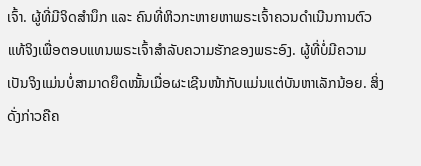ເຈົ້າ. ຜູ້ທີ່ມີຈິດສຳນຶກ ແລະ ຄົນທີ່ຫິວກະຫາຍຫາພຣະເຈົ້າຄວນດໍາເນີນການຕົວແທ້ຈິງເພື່ອຕອບແທນພຣະເຈົ້າສຳລັບຄວາມຮັກຂອງພຣະອົງ. ຜູ້ທີ່ບໍ່ມີຄວາມເປັນຈິງແມ່ນບໍ່ສາມາດຍຶດໝັ້ນເມື່ອຜະເຊີນໜ້າກັບແມ່ນແຕ່ບັນຫາເລັກນ້ອຍ. ສິ່ງດັ່ງກ່າວຄືຄ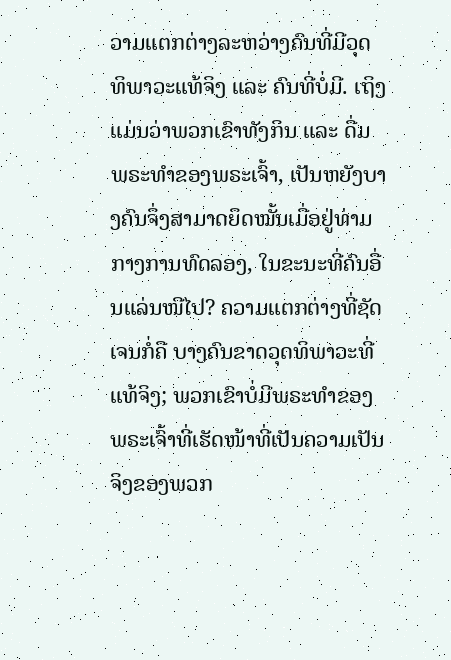ວາມແຕກຕ່າງລະຫວ່າງຄົນທີ່ມີວຸດທິພາວະແທ້ຈິງ ແລະ ຄົນທີ່ບໍ່ມີ. ເຖິງແມ່ນວ່າພວກເຂົາທັງກິນ ແລະ ດື່ມພຣະທໍາຂອງພຣະເຈົ້າ, ເປັນຫຍັງບາງຄົນຈຶ່ງສາມາດຍຶດໝັ້ນເມື່ອຢູ່ທ່າມກາງການທົດລອງ, ໃນຂະນະທີ່ຄົນອື່ນແລ່ນໜີໄປ? ຄວາມແຕກຕ່າງທີ່ຊັດເຈນກໍ່ຄື ບາງຄົນຂາດວຸດທິພາວະທີ່ແທ້ຈິງ; ພວກເຂົາບໍ່ມີພຣະທໍາຂອງພຣະເຈົ້າທີ່ເຮັດໜ້າທີ່ເປັນຄວາມເປັນຈິງຂອງພວກ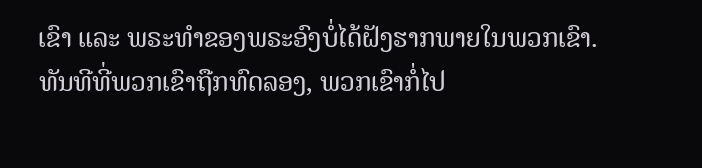ເຂົາ ແລະ ພຣະທໍາຂອງພຣະອົງບໍ່ໄດ້ຝັງຮາກພາຍໃນພວກເຂົາ. ທັນທີທີ່ພວກເຂົາຖືກທົດລອງ, ພວກເຂົາກໍ່ໄປ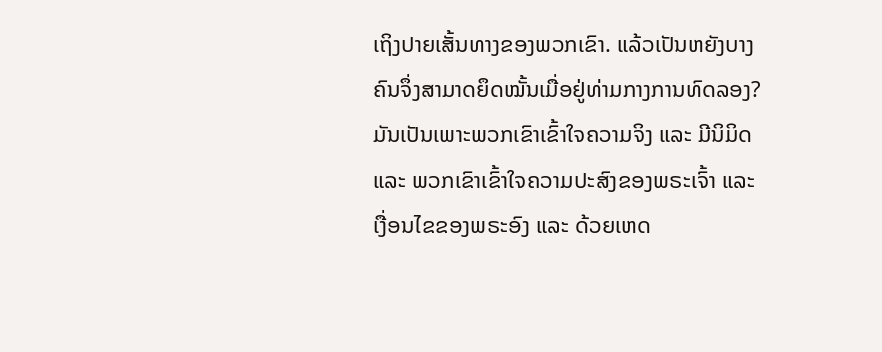ເຖິງປາຍເສັ້ນທາງຂອງພວກເຂົາ. ແລ້ວເປັນຫຍັງບາງຄົນຈຶ່ງສາມາດຍຶດໝັ້ນເມື່ອຢູ່ທ່າມກາງການທົດລອງ? ມັນເປັນເພາະພວກເຂົາເຂົ້າໃຈຄວາມຈິງ ແລະ ມີນິມິດ ແລະ ພວກເຂົາເຂົ້າໃຈຄວາມປະສົງຂອງພຣະເຈົ້າ ແລະ ເງື່ອນໄຂຂອງພຣະອົງ ແລະ ດ້ວຍເຫດ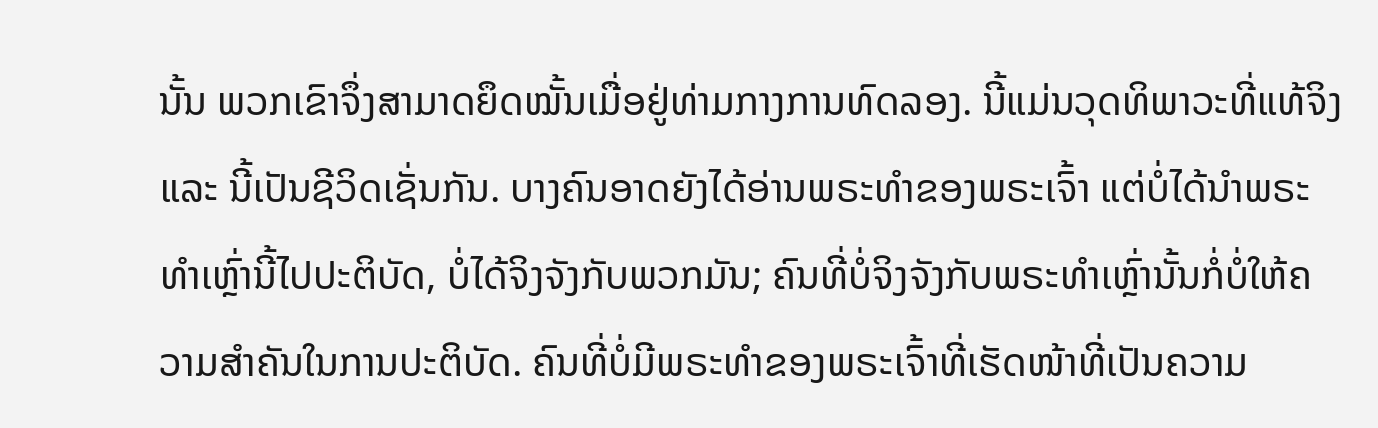ນັ້ນ ພວກເຂົາຈຶ່ງສາມາດຍຶດໝັ້ນເມື່ອຢູ່ທ່າມກາງການທົດລອງ. ນີ້ແມ່ນວຸດທິພາວະທີ່ແທ້ຈິງ ແລະ ນີ້ເປັນຊີວິດເຊັ່ນກັນ. ບາງຄົນອາດຍັງໄດ້ອ່ານພຣະທໍາຂອງພຣະເຈົ້າ ແຕ່ບໍ່ໄດ້ນໍາພຣະທໍາເຫຼົ່ານີ້ໄປປະຕິບັດ, ບໍ່ໄດ້ຈິງຈັງກັບພວກມັນ; ຄົນທີ່ບໍ່ຈິງຈັງກັບພຣະທຳເຫຼົ່ານັ້ນກໍ່ບໍ່ໃຫ້ຄວາມສໍາຄັນໃນການປະຕິບັດ. ຄົນທີ່ບໍ່ມີພຣະທໍາຂອງພຣະເຈົ້າທີ່ເຮັດໜ້າທີ່ເປັນຄວາມ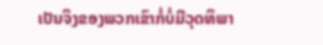ເປັນຈິງຂອງພວກເຂົາກໍ່ບໍ່ມີວຸດທິພາ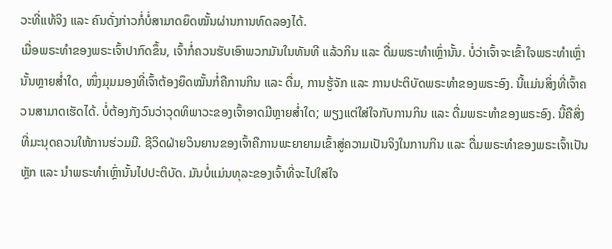ວະທີ່ແທ້ຈິງ ແລະ ຄົນດັ່ງກ່າວກໍ່ບໍ່ສາມາດຍຶດໝັ້ນຜ່ານການທົດລອງໄດ້.
ເມື່ອພຣະທໍາຂອງພຣະເຈົ້າປາກົດຂຶ້ນ, ເຈົ້າກໍ່ຄວນຮັບເອົາພວກມັນໃນທັນທີ ແລ້ວກິນ ແລະ ດື່ມພຣະທໍາເຫຼົ່ານັ້ນ. ບໍ່ວ່າເຈົ້າຈະເຂົ້າໃຈພຣະທໍາເຫຼົ່ານັ້ນຫຼາຍສໍ່າໃດ, ໜຶ່ງມຸມມອງທີ່ເຈົ້າຕ້ອງຍຶດໝັ້ນກໍ່ຄືການກິນ ແລະ ດື່ມ, ການຮູ້ຈັກ ແລະ ການປະຕິບັດພຣະທຳຂອງພຣະອົງ. ນີ້ແມ່ນສິ່ງທີ່ເຈົ້າຄວນສາມາດເຮັດໄດ້. ບໍ່ຕ້ອງກັງວົນວ່າວຸດທິພາວະຂອງເຈົ້າອາດມີຫຼາຍສໍ່າໃດ; ພຽງແຕ່ໃສ່ໃຈກັບການກິນ ແລະ ດື່ມພຣະທໍາຂອງພຣະອົງ. ນີ້ຄືສິ່ງທີ່ມະນຸດຄວນໃຫ້ການຮ່ວມມື. ຊີວິດຝ່າຍວິນຍານຂອງເຈົ້າຄືການພະຍາຍາມເຂົ້າສູ່ຄວາມເປັນຈິງໃນການກິນ ແລະ ດື່ມພຣະທໍາຂອງພຣະເຈົ້າເປັນຫຼັກ ແລະ ນໍາພຣະທໍາເຫຼົ່ານັ້ນໄປປະຕິບັດ. ມັນບໍ່ແມ່ນທຸລະຂອງເຈົ້າທີ່ຈະໄປໃສ່ໃຈ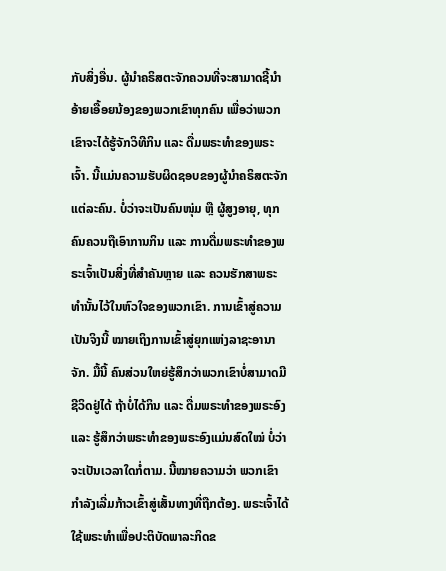ກັບສິ່ງອື່ນ. ຜູ້ນໍາຄຣິສຕະຈັກຄວນທີ່ຈະສາມາດຊີ້ນໍາອ້າຍເອື້ອຍນ້ອງຂອງພວກເຂົາທຸກຄົນ ເພື່ອວ່າພວກເຂົາຈະໄດ້ຮູ້ຈັກວິທີກິນ ແລະ ດື່ມພຣະທໍາຂອງພຣະເຈົ້າ. ນີ້ແມ່ນຄວາມຮັບຜິດຊອບຂອງຜູ້ນໍາຄຣິສຕະຈັກແຕ່ລະຄົນ. ບໍ່ວ່າຈະເປັນຄົນໜຸ່ມ ຫຼື ຜູ້ສູງອາຍຸ, ທຸກຄົນຄວນຖືເອົາການກິນ ແລະ ການດື່ມພຣະທໍາຂອງພຣະເຈົ້າເປັນສິ່ງທີ່ສໍາຄັນຫຼາຍ ແລະ ຄວນຮັກສາພຣະທໍານັ້ນໄວ້ໃນຫົວໃຈຂອງພວກເຂົາ. ການເຂົ້າສູ່ຄວາມເປັນຈິງນີ້ ໝາຍເຖິງການເຂົ້າສູ່ຍຸກແຫ່ງລາຊະອານາຈັກ. ມື້ນີ້ ຄົນສ່ວນໃຫຍ່ຮູ້ສຶກວ່າພວກເຂົາບໍ່ສາມາດມີຊີວິດຢູ່ໄດ້ ຖ້າບໍ່ໄດ້ກິນ ແລະ ດື່ມພຣະທໍາຂອງພຣະອົງ ແລະ ຮູ້ສຶກວ່າພຣະທໍາຂອງພຣະອົງແມ່ນສົດໃໝ່ ບໍ່ວ່າຈະເປັນເວລາໃດກໍ່ຕາມ. ນີ້ໝາຍຄວາມວ່າ ພວກເຂົາກຳລັງເລີ່ມກ້າວເຂົ້າສູ່ເສັ້ນທາງທີ່ຖືກຕ້ອງ. ພຣະເຈົ້າໄດ້ໃຊ້ພຣະທໍາເພື່ອປະຕິບັດພາລະກິດຂ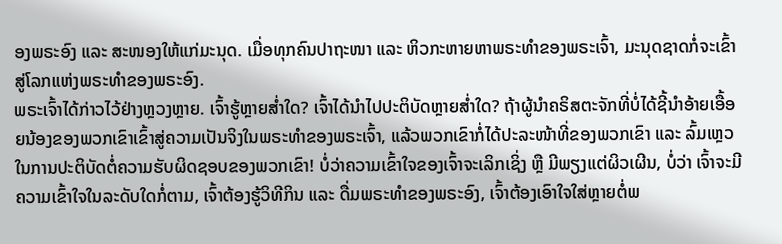ອງພຣະອົງ ແລະ ສະໜອງໃຫ້ແກ່ມະນຸດ. ເມື່ອທຸກຄົນປາຖະໜາ ແລະ ຫິວກະຫາຍຫາພຣະທໍາຂອງພຣະເຈົ້າ, ມະນຸດຊາດກໍ່ຈະເຂົ້າສູ່ໂລກແຫ່ງພຣະທໍາຂອງພຣະອົງ.
ພຣະເຈົ້າໄດ້ກ່າວໄວ້ຢ່າງຫຼວງຫຼາຍ. ເຈົ້າຮູ້ຫຼາຍສໍ່າໃດ? ເຈົ້າໄດ້ນໍາໄປປະຕິບັດຫຼາຍສໍ່າໃດ? ຖ້າຜູ້ນໍາຄຣິສຕະຈັກທີ່ບໍ່ໄດ້ຊີ້ນໍາອ້າຍເອື້ອຍນ້ອງຂອງພວກເຂົາເຂົ້າສູ່ຄວາມເປັນຈິງໃນພຣະທໍາຂອງພຣະເຈົ້າ, ແລ້ວພວກເຂົາກໍ່ໄດ້ປະລະໜ້າທີ່ຂອງພວກເຂົາ ແລະ ລົ້ມເຫຼວໃນການປະຕິບັດຕໍ່ຄວາມຮັບຜິດຊອບຂອງພວກເຂົາ! ບໍ່ວ່າຄວາມເຂົ້າໃຈຂອງເຈົ້າຈະເລິກເຊິ່ງ ຫຼື ມີພຽງແຕ່ຜິວເຜີນ, ບໍ່ວ່າ ເຈົ້າຈະມີຄວາມເຂົ້າໃຈໃນລະດັບໃດກໍ່ຕາມ, ເຈົ້າຕ້ອງຮູ້ວິທີກິນ ແລະ ດື່ມພຣະທໍາຂອງພຣະອົງ, ເຈົ້າຕ້ອງເອົາໃຈໃສ່ຫຼາຍຕໍ່ພ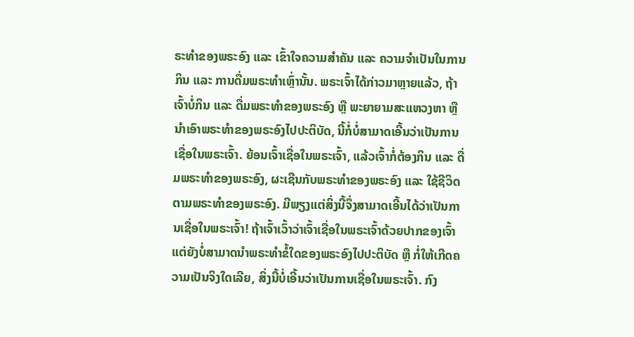ຣະທໍາຂອງພຣະອົງ ແລະ ເຂົ້າໃຈຄວາມສໍາຄັນ ແລະ ຄວາມຈໍາເປັນໃນການກິນ ແລະ ການດື່ມພຣະທໍາເຫຼົ່ານັ້ນ. ພຣະເຈົ້າໄດ້ກ່າວມາຫຼາຍແລ້ວ, ຖ້າເຈົ້າບໍ່ກິນ ແລະ ດື່ມພຣະທໍາຂອງພຣະອົງ ຫຼື ພະຍາຍາມສະແຫວງຫາ ຫຼື ນໍາເອົາພຣະທໍາຂອງພຣະອົງໄປປະຕິບັດ, ນີ້ກໍ່ບໍ່ສາມາດເອີ້ນວ່າເປັນການເຊື່ອໃນພຣະເຈົ້າ. ຍ້ອນເຈົ້າເຊື່ອໃນພຣະເຈົ້າ, ແລ້ວເຈົ້າກໍ່ຕ້ອງກິນ ແລະ ດື່ມພຣະທໍາຂອງພຣະອົງ, ຜະເຊີນກັບພຣະທໍາຂອງພຣະອົງ ແລະ ໃຊ້ຊີວິດຕາມພຣະທໍາຂອງພຣະອົງ. ມີພຽງແຕ່ສິ່ງນີ້ຈຶ່ງສາມາດເອີ້ນໄດ້ວ່າເປັນການເຊື່ອໃນພຣະເຈົ້າ! ຖ້າເຈົ້າເວົ້າວ່າເຈົ້າເຊື່ອໃນພຣະເຈົ້າດ້ວຍປາກຂອງເຈົ້າ ແຕ່ຍັງບໍ່ສາມາດນໍາພຣະທໍາຂໍ້ໃດຂອງພຣະອົງໄປປະຕິບັດ ຫຼື ກໍ່ໃຫ້ເກີດຄວາມເປັນຈິງໃດເລີຍ, ສິ່ງນີ້ບໍ່ເອີ້ນວ່າເປັນການເຊື່ອໃນພຣະເຈົ້າ. ກົງ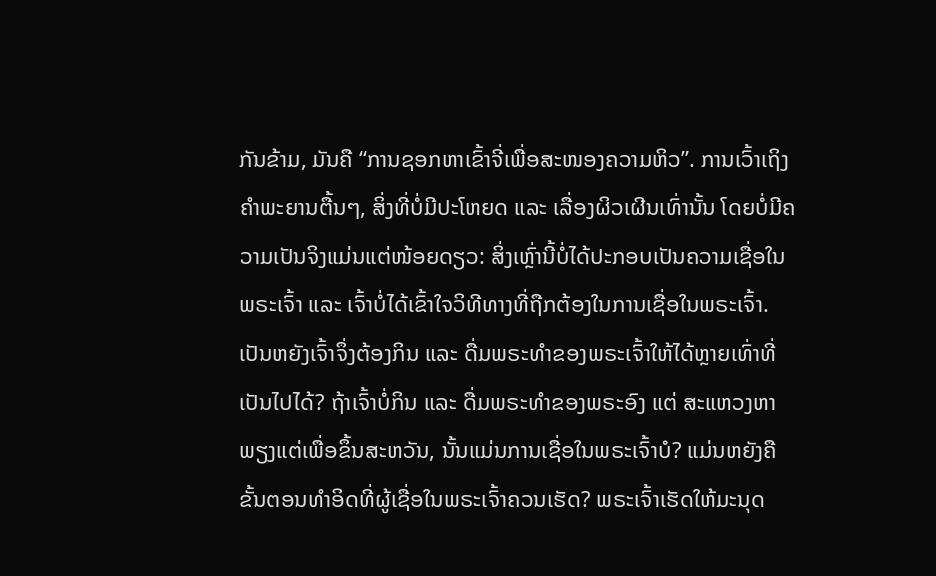ກັນຂ້າມ, ມັນຄື “ການຊອກຫາເຂົ້າຈີ່ເພື່ອສະໜອງຄວາມຫິວ”. ການເວົ້າເຖິງຄຳພະຍານຕື້ນໆ, ສິ່ງທີ່ບໍ່ມີປະໂຫຍດ ແລະ ເລື່ອງຜິວເຜີນເທົ່ານັ້ນ ໂດຍບໍ່ມີຄວາມເປັນຈິງແມ່ນແຕ່ໜ້ອຍດຽວ: ສິ່ງເຫຼົ່ານີ້ບໍ່ໄດ້ປະກອບເປັນຄວາມເຊື່ອໃນພຣະເຈົ້າ ແລະ ເຈົ້າບໍ່ໄດ້ເຂົ້າໃຈວິທີທາງທີ່ຖືກຕ້ອງໃນການເຊື່ອໃນພຣະເຈົ້າ. ເປັນຫຍັງເຈົ້າຈຶ່ງຕ້ອງກິນ ແລະ ດື່ມພຣະທໍາຂອງພຣະເຈົ້າໃຫ້ໄດ້ຫຼາຍເທົ່າທີ່ເປັນໄປໄດ້? ຖ້າເຈົ້າບໍ່ກິນ ແລະ ດື່ມພຣະທໍາຂອງພຣະອົງ ແຕ່ ສະແຫວງຫາພຽງແຕ່ເພື່ອຂຶ້ນສະຫວັນ, ນັ້ນແມ່ນການເຊື່ອໃນພຣະເຈົ້າບໍ? ແມ່ນຫຍັງຄືຂັ້ນຕອນທໍາອິດທີ່ຜູ້ເຊື່ອໃນພຣະເຈົ້າຄວນເຮັດ? ພຣະເຈົ້າເຮັດໃຫ້ມະນຸດ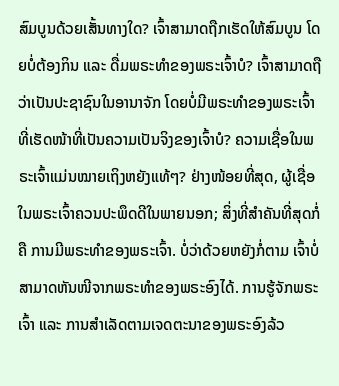ສົມບູນດ້ວຍເສັ້ນທາງໃດ? ເຈົ້າສາມາດຖືກເຮັດໃຫ້ສົມບູນ ໂດຍບໍ່ຕ້ອງກິນ ແລະ ດື່ມພຣະທໍາຂອງພຣະເຈົ້າບໍ? ເຈົ້າສາມາດຖືວ່າເປັນປະຊາຊົນໃນອານາຈັກ ໂດຍບໍ່ມີພຣະທໍາຂອງພຣະເຈົ້າທີ່ເຮັດໜ້າທີ່ເປັນຄວາມເປັນຈິງຂອງເຈົ້າບໍ? ຄວາມເຊື່ອໃນພຣະເຈົ້າແມ່ນໝາຍເຖິງຫຍັງແທ້ໆ? ຢ່າງໜ້ອຍທີ່ສຸດ, ຜູ້ເຊື່ອໃນພຣະເຈົ້າຄວນປະພຶດດີໃນພາຍນອກ; ສິ່ງທີ່ສໍາຄັນທີ່ສຸດກໍ່ຄື ການມີພຣະທໍາຂອງພຣະເຈົ້າ. ບໍ່ວ່າດ້ວຍຫຍັງກໍ່ຕາມ ເຈົ້າບໍ່ສາມາດຫັນໜີຈາກພຣະທໍາຂອງພຣະອົງໄດ້. ການຮູ້ຈັກພຣະເຈົ້າ ແລະ ການສຳເລັດຕາມເຈດຕະນາຂອງພຣະອົງລ້ວ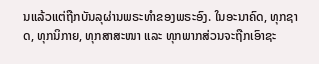ນແລ້ວແຕ່ຖືກບັນລຸຜ່ານພຣະທໍາຂອງພຣະອົງ. ໃນອະນາຄົດ, ທຸກຊາດ, ທຸກນິກາຍ, ທຸກສາສະໜາ ແລະ ທຸກພາກສ່ວນຈະຖືກເອົາຊະ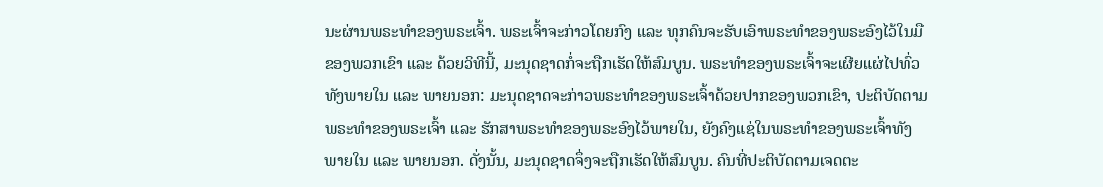ນະຜ່ານພຣະທຳຂອງພຣະເຈົ້າ. ພຣະເຈົ້າຈະກ່າວໂດຍກົງ ແລະ ທຸກຄົນຈະຮັບເອົາພຣະທໍາຂອງພຣະອົງໄວ້ໃນມືຂອງພວກເຂົາ ແລະ ດ້ວຍວິທີນີ້, ມະນຸດຊາດກໍ່ຈະຖືກເຮັດໃຫ້ສົມບູນ. ພຣະທໍາຂອງພຣະເຈົ້າຈະເຜີຍແຜ່ໄປທົ່ວທັງພາຍໃນ ແລະ ພາຍນອກ: ມະນຸດຊາດຈະກ່າວພຣະທໍາຂອງພຣະເຈົ້າດ້ວຍປາກຂອງພວກເຂົາ, ປະຕິບັດຕາມພຣະທໍາຂອງພຣະເຈົ້າ ແລະ ຮັກສາພຣະທໍາຂອງພຣະອົງໄວ້ພາຍໃນ, ຍັງຄົງແຊ່ໃນພຣະທຳຂອງພຣະເຈົ້າທັງພາຍໃນ ແລະ ພາຍນອກ. ດັ່ງນັ້ນ, ມະນຸດຊາດຈຶ່ງຈະຖືກເຮັດໃຫ້ສົມບູນ. ຄົນທີ່ປະຕິບັດຕາມເຈດຕະ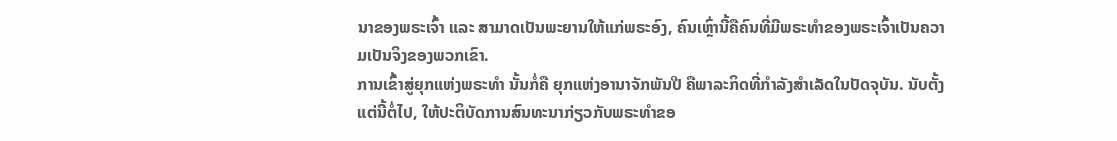ນາຂອງພຣະເຈົ້າ ແລະ ສາມາດເປັນພະຍານໃຫ້ແກ່ພຣະອົງ, ຄົນເຫຼົ່ານີ້ຄືຄົນທີ່ມີພຣະທໍາຂອງພຣະເຈົ້າເປັນຄວາມເປັນຈິງຂອງພວກເຂົາ.
ການເຂົ້າສູ່ຍຸກແຫ່ງພຣະທໍາ ນັ້ນກໍ່ຄື ຍຸກແຫ່ງອານາຈັກພັນປີ ຄືພາລະກິດທີ່ກໍາລັງສໍາເລັດໃນປັດຈຸບັນ. ນັບຕັ້ງແຕ່ນີ້ຕໍ່ໄປ, ໃຫ້ປະຕິບັດການສົນທະນາກ່ຽວກັບພຣະທໍາຂອ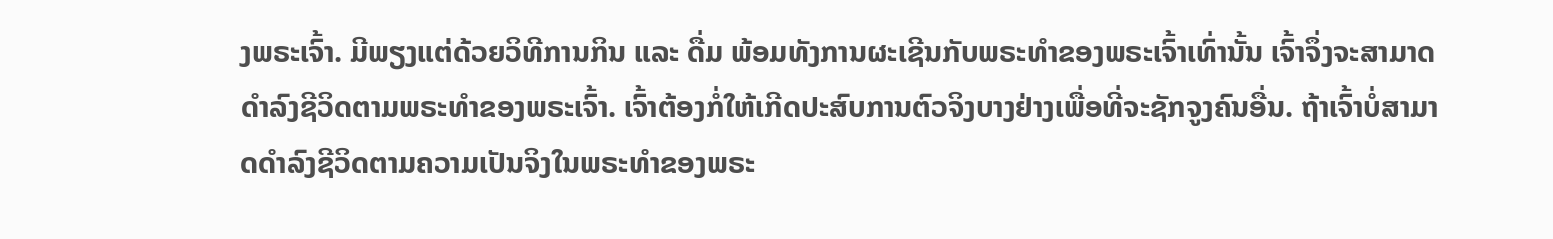ງພຣະເຈົ້າ. ມີພຽງແຕ່ດ້ວຍວິທີການກິນ ແລະ ດື່ມ ພ້ອມທັງການຜະເຊີນກັບພຣະທໍາຂອງພຣະເຈົ້າເທົ່ານັ້ນ ເຈົ້າຈຶ່ງຈະສາມາດດຳລົງຊີວິດຕາມພຣະທໍາຂອງພຣະເຈົ້າ. ເຈົ້າຕ້ອງກໍ່ໃຫ້ເກີດປະສົບການຕົວຈິງບາງຢ່າງເພື່ອທີ່ຈະຊັກຈູງຄົນອື່ນ. ຖ້າເຈົ້າບໍ່ສາມາດດຳລົງຊີວິດຕາມຄວາມເປັນຈິງໃນພຣະທຳຂອງພຣະ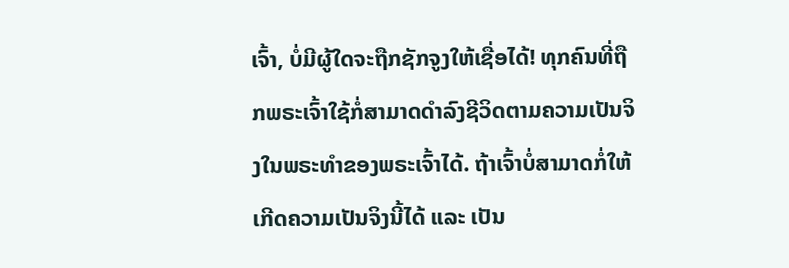ເຈົ້າ, ບໍ່ມີຜູ້ໃດຈະຖືກຊັກຈູງໃຫ້ເຊື່ອໄດ້! ທຸກຄົນທີ່ຖືກພຣະເຈົ້າໃຊ້ກໍ່ສາມາດດໍາລົງຊີວິດຕາມຄວາມເປັນຈິງໃນພຣະທໍາຂອງພຣະເຈົ້າໄດ້. ຖ້າເຈົ້າບໍ່ສາມາດກໍ່ໃຫ້ເກີດຄວາມເປັນຈິງນີ້ໄດ້ ແລະ ເປັນ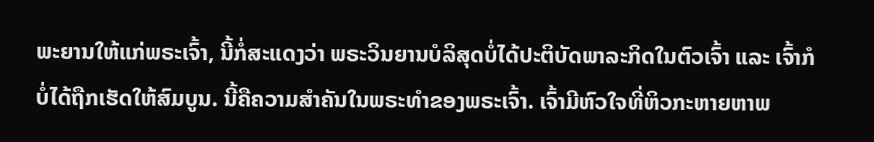ພະຍານໃຫ້ແກ່ພຣະເຈົ້າ, ນີ້ກໍ່ສະແດງວ່າ ພຣະວິນຍານບໍລິສຸດບໍ່ໄດ້ປະຕິບັດພາລະກິດໃນຕົວເຈົ້າ ແລະ ເຈົ້າກໍບໍ່ໄດ້ຖືກເຮັດໃຫ້ສົມບູນ. ນີ້ຄືຄວາມສໍາຄັນໃນພຣະທໍາຂອງພຣະເຈົ້າ. ເຈົ້າມີຫົວໃຈທີ່ຫິວກະຫາຍຫາພ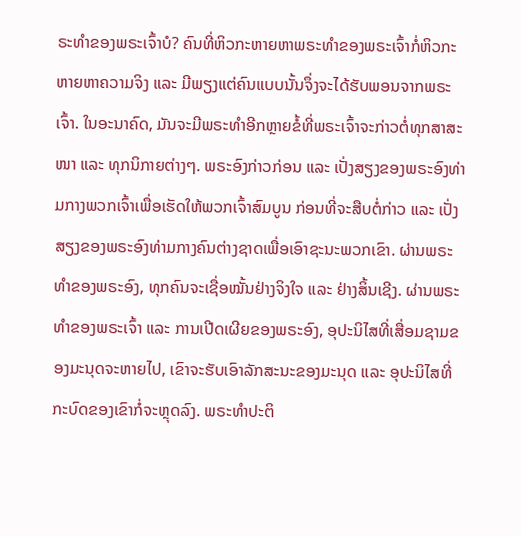ຣະທໍາຂອງພຣະເຈົ້າບໍ? ຄົນທີ່ຫິວກະຫາຍຫາພຣະທໍາຂອງພຣະເຈົ້າກໍ່ຫິວກະຫາຍຫາຄວາມຈິງ ແລະ ມີພຽງແຕ່ຄົນແບບນັ້ນຈຶ່ງຈະໄດ້ຮັບພອນຈາກພຣະເຈົ້າ. ໃນອະນາຄົດ, ມັນຈະມີພຣະທໍາອີກຫຼາຍຂໍ້ທີ່ພຣະເຈົ້າຈະກ່າວຕໍ່ທຸກສາສະໜາ ແລະ ທຸກນິກາຍຕ່າງໆ. ພຣະອົງກ່າວກ່ອນ ແລະ ເປັ່ງສຽງຂອງພຣະອົງທ່າມກາງພວກເຈົ້າເພື່ອເຮັດໃຫ້ພວກເຈົ້າສົມບູນ ກ່ອນທີ່ຈະສືບຕໍ່ກ່າວ ແລະ ເປັ່ງສຽງຂອງພຣະອົງທ່າມກາງຄົນຕ່າງຊາດເພື່ອເອົາຊະນະພວກເຂົາ. ຜ່ານພຣະທໍາຂອງພຣະອົງ, ທຸກຄົນຈະເຊື່ອໝັ້ນຢ່າງຈິງໃຈ ແລະ ຢ່າງສິ້ນເຊີງ. ຜ່ານພຣະທໍາຂອງພຣະເຈົ້າ ແລະ ການເປີດເຜີຍຂອງພຣະອົງ, ອຸປະນິໄສທີ່ເສື່ອມຊາມຂອງມະນຸດຈະຫາຍໄປ, ເຂົາຈະຮັບເອົາລັກສະນະຂອງມະນຸດ ແລະ ອຸປະນິໄສທີ່ກະບົດຂອງເຂົາກໍ່ຈະຫຼຸດລົງ. ພຣະທໍາປະຕິ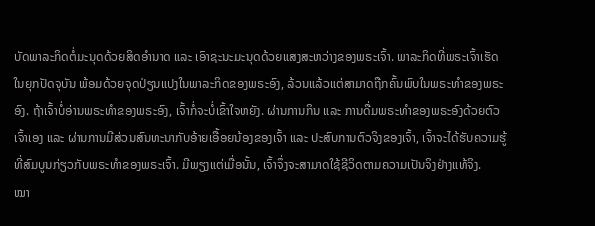ບັດພາລະກິດຕໍ່ມະນຸດດ້ວຍສິດອໍານາດ ແລະ ເອົາຊະນະມະນຸດດ້ວຍແສງສະຫວ່າງຂອງພຣະເຈົ້າ. ພາລະກິດທີ່ພຣະເຈົ້າເຮັດໃນຍຸກປັດຈຸບັນ ພ້ອມດ້ວຍຈຸດປ່ຽນແປງໃນພາລະກິດຂອງພຣະອົງ, ລ້ວນແລ້ວແຕ່ສາມາດຖືກຄົ້ນພົບໃນພຣະທໍາຂອງພຣະອົງ. ຖ້າເຈົ້າບໍ່ອ່ານພຣະທໍາຂອງພຣະອົງ, ເຈົ້າກໍ່ຈະບໍ່ເຂົ້າໃຈຫຍັງ. ຜ່ານການກິນ ແລະ ການດື່ມພຣະທໍາຂອງພຣະອົງດ້ວຍຕົວເຈົ້າເອງ ແລະ ຜ່ານການມີສ່ວນສົນທະນາກັບອ້າຍເອື້ອຍນ້ອງຂອງເຈົ້າ ແລະ ປະສົບການຕົວຈິງຂອງເຈົ້າ, ເຈົ້າຈະໄດ້ຮັບຄວາມຮູ້ທີ່ສົມບູນກ່ຽວກັບພຣະທໍາຂອງພຣະເຈົ້າ. ມີພຽງແຕ່ເມື່ອນັ້ນ, ເຈົ້າຈຶ່ງຈະສາມາດໃຊ້ຊີວິດຕາມຄວາມເປັນຈິງຢ່າງແທ້ຈິງ.
ໝາ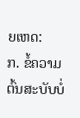ຍເຫດ:
ກ. ຂໍ້ຄວາມຕົ້ນສະບັບບໍ່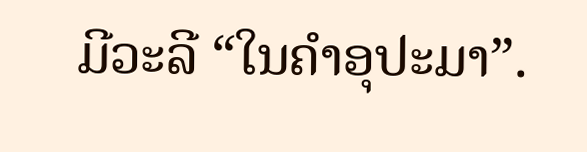ມີວະລີ “ໃນຄໍາອຸປະມາ”.